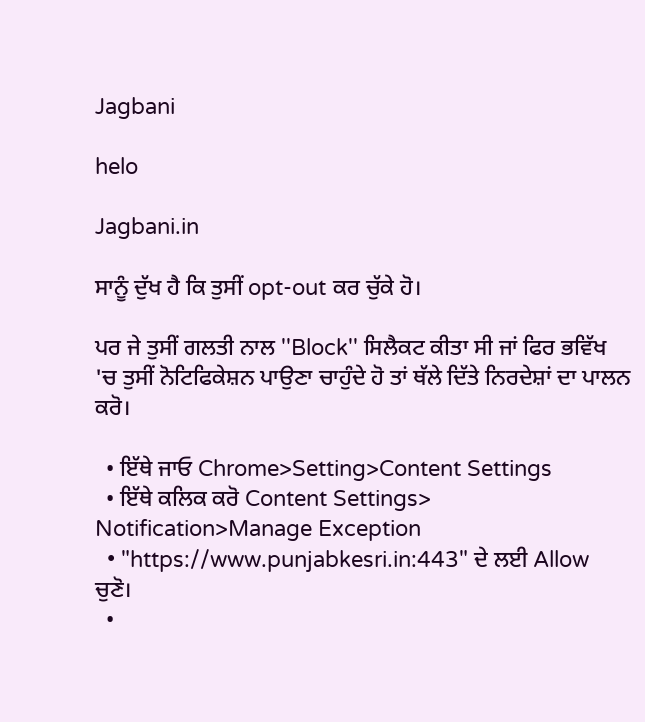Jagbani

helo

Jagbani.in

ਸਾਨੂੰ ਦੁੱਖ ਹੈ ਕਿ ਤੁਸੀਂ opt-out ਕਰ ਚੁੱਕੇ ਹੋ।

ਪਰ ਜੇ ਤੁਸੀਂ ਗਲਤੀ ਨਾਲ ''Block'' ਸਿਲੈਕਟ ਕੀਤਾ ਸੀ ਜਾਂ ਫਿਰ ਭਵਿੱਖ 'ਚ ਤੁਸੀਂ ਨੋਟਿਫਿਕੇਸ਼ਨ ਪਾਉਣਾ ਚਾਹੁੰਦੇ ਹੋ ਤਾਂ ਥੱਲੇ ਦਿੱਤੇ ਨਿਰਦੇਸ਼ਾਂ ਦਾ ਪਾਲਨ ਕਰੋ।

  • ਇੱਥੇ ਜਾਓ Chrome>Setting>Content Settings
  • ਇੱਥੇ ਕਲਿਕ ਕਰੋ Content Settings> Notification>Manage Exception
  • "https://www.punjabkesri.in:443" ਦੇ ਲਈ Allow ਚੁਣੋ।
  •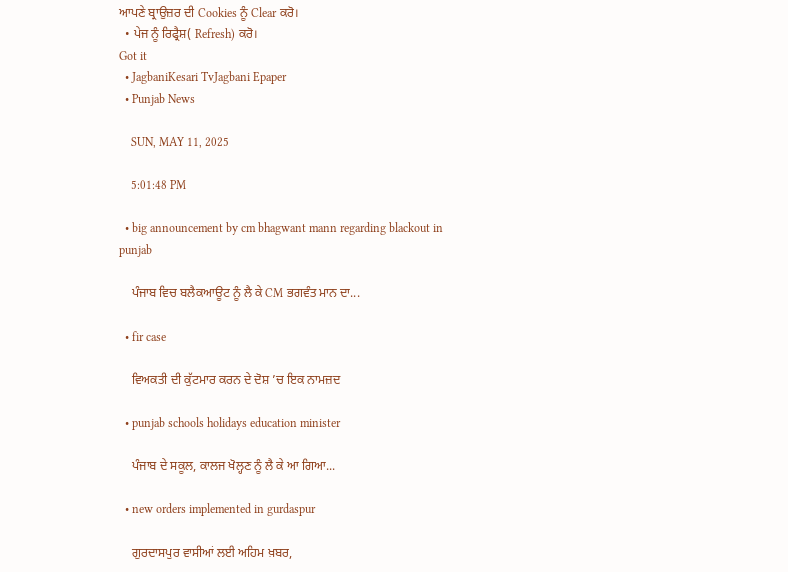ਆਪਣੇ ਬ੍ਰਾਉਜ਼ਰ ਦੀ Cookies ਨੂੰ Clear ਕਰੋ।
  • ਪੇਜ ਨੂੰ ਰਿਫ੍ਰੈਸ਼( Refresh) ਕਰੋ।
Got it
  • JagbaniKesari TvJagbani Epaper
  • Punjab News

    SUN, MAY 11, 2025

    5:01:48 PM

  • big announcement by cm bhagwant mann regarding blackout in punjab

    ਪੰਜਾਬ ਵਿਚ ਬਲੈਕਆਊਟ ਨੂੰ ਲੈ ਕੇ CM ਭਗਵੰਤ ਮਾਨ ਦਾ...

  • fir case

    ਵਿਅਕਤੀ ਦੀ ਕੁੱਟਮਾਰ ਕਰਨ ਦੇ ਦੋਸ਼ ’ਚ ਇਕ ਨਾਮਜ਼ਦ

  • punjab schools holidays education minister

    ਪੰਜਾਬ ਦੇ ਸਕੂਲ, ਕਾਲਜ ਖੋਲ੍ਹਣ ਨੂੰ ਲੈ ਕੇ ਆ ਗਿਆ...

  • new orders implemented in gurdaspur

    ਗੁਰਦਾਸਪੁਰ ਵਾਸੀਆਂ ਲਈ ਅਹਿਮ ਖ਼ਬਰ,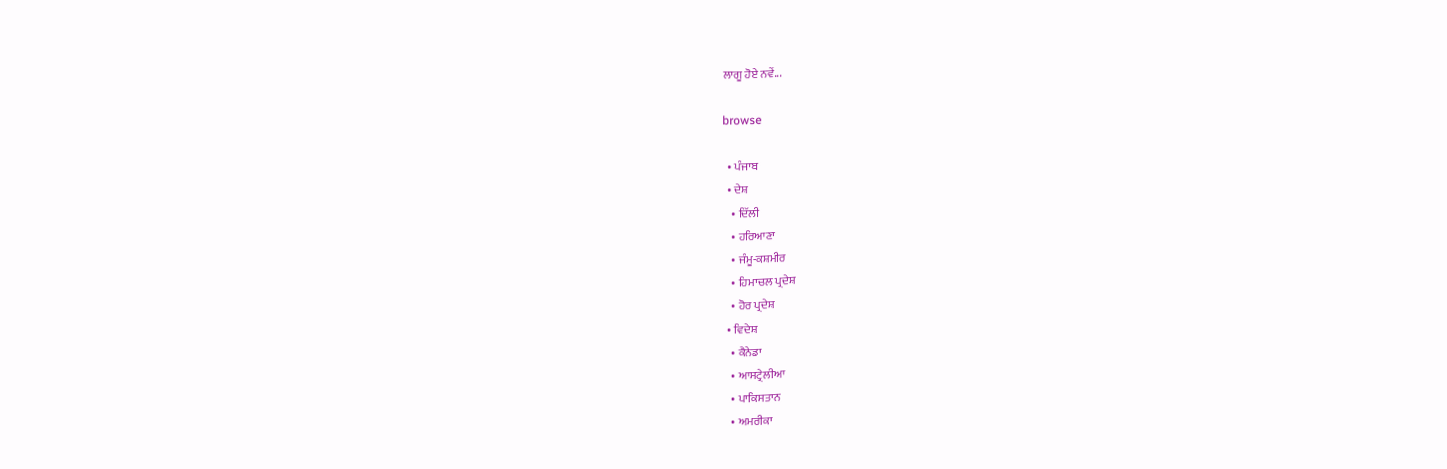ਲਾਗੂ ਹੋਏ ਨਵੇਂ...

browse

  • ਪੰਜਾਬ
  • ਦੇਸ਼
    • ਦਿੱਲੀ
    • ਹਰਿਆਣਾ
    • ਜੰਮੂ-ਕਸ਼ਮੀਰ
    • ਹਿਮਾਚਲ ਪ੍ਰਦੇਸ਼
    • ਹੋਰ ਪ੍ਰਦੇਸ਼
  • ਵਿਦੇਸ਼
    • ਕੈਨੇਡਾ
    • ਆਸਟ੍ਰੇਲੀਆ
    • ਪਾਕਿਸਤਾਨ
    • ਅਮਰੀਕਾ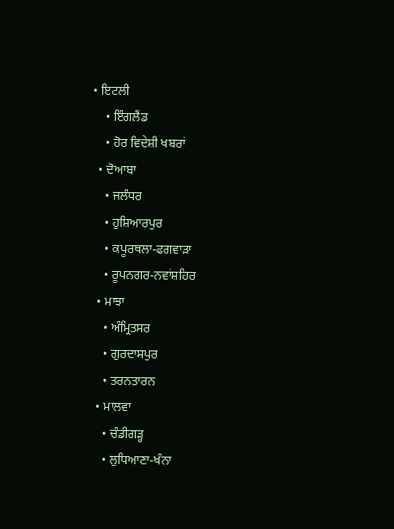• ਇਟਲੀ
    • ਇੰਗਲੈਂਡ
    • ਹੋਰ ਵਿਦੇਸ਼ੀ ਖਬਰਾਂ
  • ਦੋਆਬਾ
    • ਜਲੰਧਰ
    • ਹੁਸ਼ਿਆਰਪੁਰ
    • ਕਪੂਰਥਲਾ-ਫਗਵਾੜਾ
    • ਰੂਪਨਗਰ-ਨਵਾਂਸ਼ਹਿਰ
  • ਮਾਝਾ
    • ਅੰਮ੍ਰਿਤਸਰ
    • ਗੁਰਦਾਸਪੁਰ
    • ਤਰਨਤਾਰਨ
  • ਮਾਲਵਾ
    • ਚੰਡੀਗੜ੍ਹ
    • ਲੁਧਿਆਣਾ-ਖੰਨਾ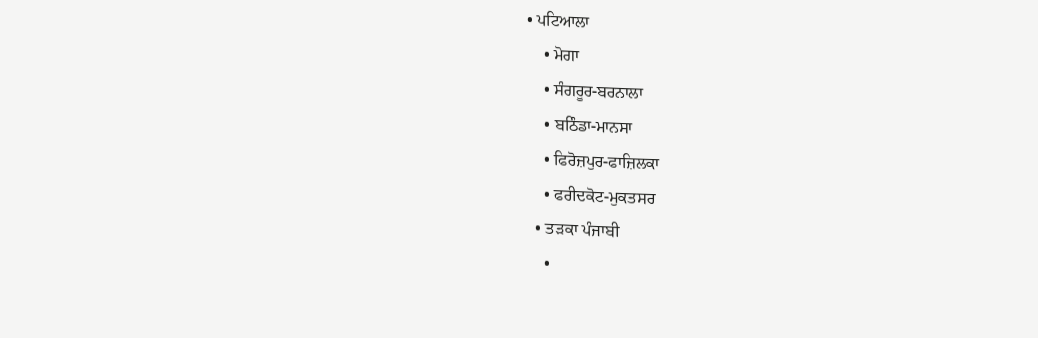• ਪਟਿਆਲਾ
    • ਮੋਗਾ
    • ਸੰਗਰੂਰ-ਬਰਨਾਲਾ
    • ਬਠਿੰਡਾ-ਮਾਨਸਾ
    • ਫਿਰੋਜ਼ਪੁਰ-ਫਾਜ਼ਿਲਕਾ
    • ਫਰੀਦਕੋਟ-ਮੁਕਤਸਰ
  • ਤੜਕਾ ਪੰਜਾਬੀ
    •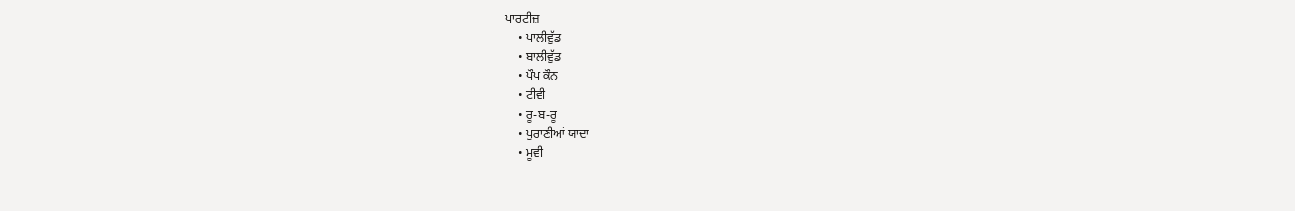ਪਾਰਟੀਜ਼
    • ਪਾਲੀਵੁੱਡ
    • ਬਾਲੀਵੁੱਡ
    • ਪੌਪ ਕੌਨ
    • ਟੀਵੀ
    • ਰੂ-ਬ-ਰੂ
    • ਪੁਰਾਣੀਆਂ ਯਾਦਾ
    • ਮੂਵੀ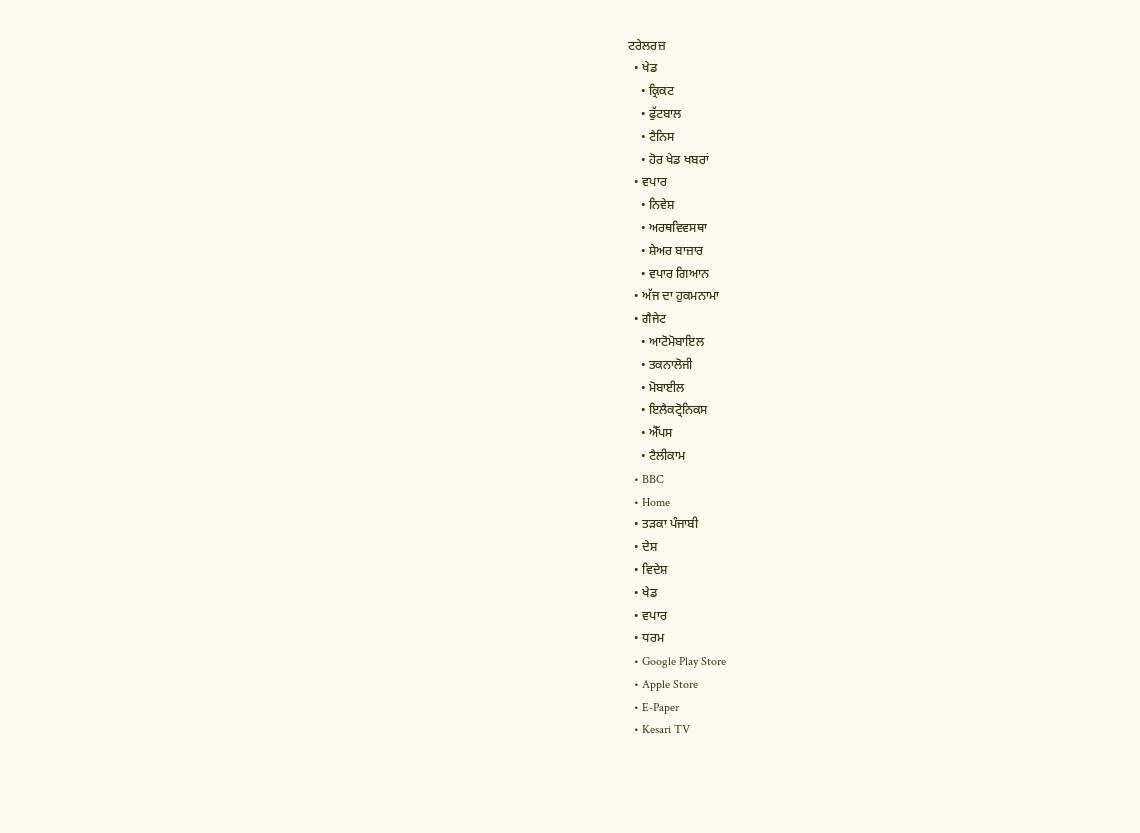ਟਰੇਲਰਜ਼
  • ਖੇਡ
    • ਕ੍ਰਿਕਟ
    • ਫੁੱਟਬਾਲ
    • ਟੈਨਿਸ
    • ਹੋਰ ਖੇਡ ਖਬਰਾਂ
  • ਵਪਾਰ
    • ਨਿਵੇਸ਼
    • ਅਰਥਵਿਵਸਥਾ
    • ਸ਼ੇਅਰ ਬਾਜ਼ਾਰ
    • ਵਪਾਰ ਗਿਆਨ
  • ਅੱਜ ਦਾ ਹੁਕਮਨਾਮਾ
  • ਗੈਜੇਟ
    • ਆਟੋਮੋਬਾਇਲ
    • ਤਕਨਾਲੋਜੀ
    • ਮੋਬਾਈਲ
    • ਇਲੈਕਟ੍ਰੋਨਿਕਸ
    • ਐੱਪਸ
    • ਟੈਲੀਕਾਮ
  • BBC
  • Home
  • ਤੜਕਾ ਪੰਜਾਬੀ
  • ਦੇਸ਼
  • ਵਿਦੇਸ਼
  • ਖੇਡ
  • ਵਪਾਰ
  • ਧਰਮ
  • Google Play Store
  • Apple Store
  • E-Paper
  • Kesari TV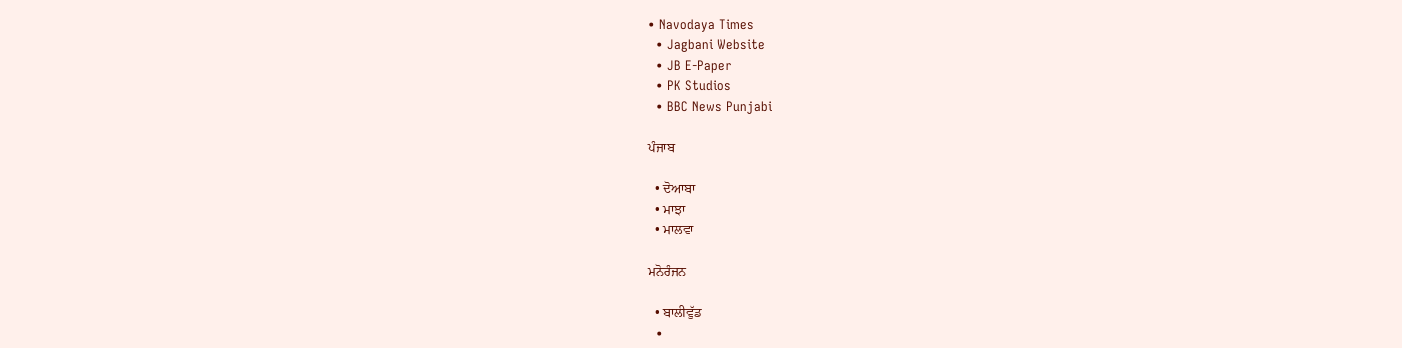• Navodaya Times
  • Jagbani Website
  • JB E-Paper
  • PK Studios
  • BBC News Punjabi

ਪੰਜਾਬ

  • ਦੋਆਬਾ
  • ਮਾਝਾ
  • ਮਾਲਵਾ

ਮਨੋਰੰਜਨ

  • ਬਾਲੀਵੁੱਡ
  •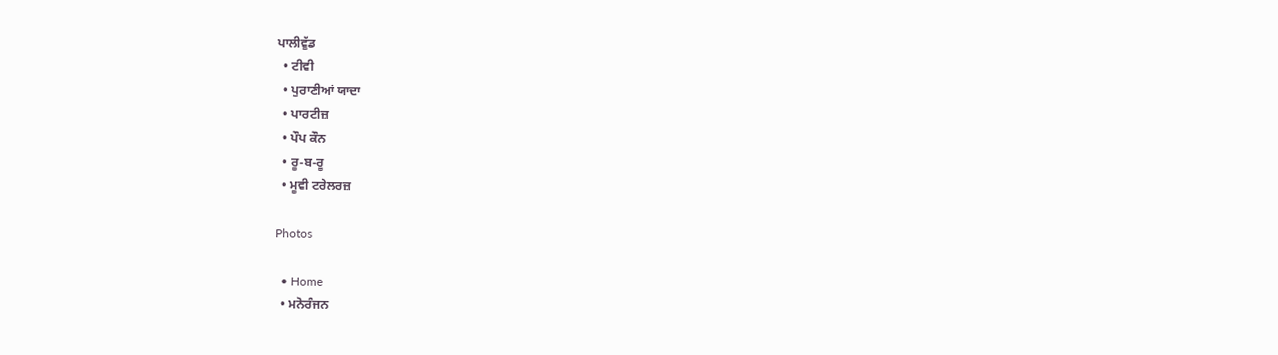ਪਾਲੀਵੁੱਡ
  • ਟੀਵੀ
  • ਪੁਰਾਣੀਆਂ ਯਾਦਾ
  • ਪਾਰਟੀਜ਼
  • ਪੌਪ ਕੌਨ
  • ਰੂ-ਬ-ਰੂ
  • ਮੂਵੀ ਟਰੇਲਰਜ਼

Photos

  • Home
  • ਮਨੋਰੰਜਨ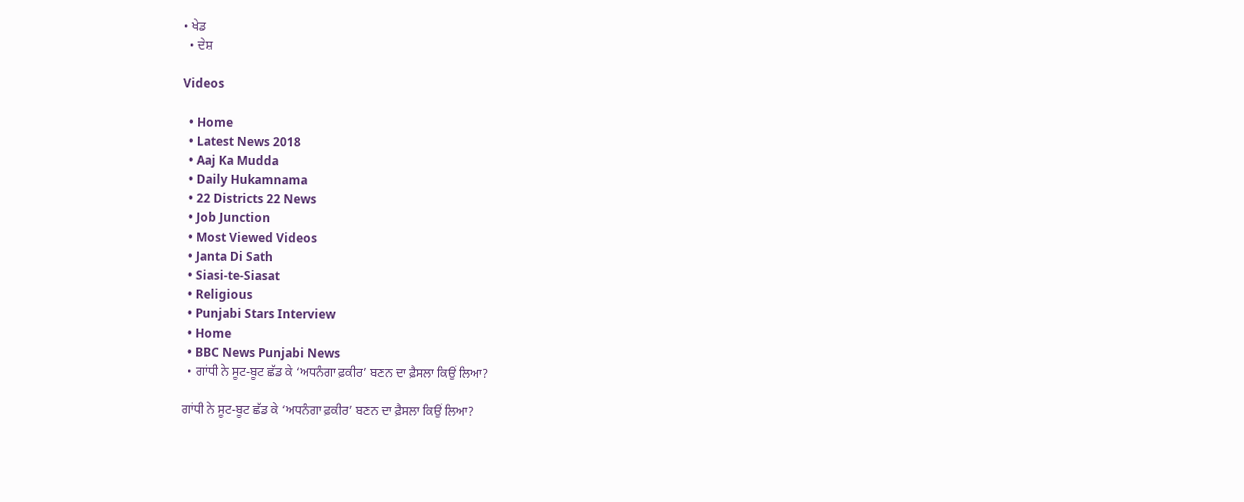• ਖੇਡ
  • ਦੇਸ਼

Videos

  • Home
  • Latest News 2018
  • Aaj Ka Mudda
  • Daily Hukamnama
  • 22 Districts 22 News
  • Job Junction
  • Most Viewed Videos
  • Janta Di Sath
  • Siasi-te-Siasat
  • Religious
  • Punjabi Stars Interview
  • Home
  • BBC News Punjabi News
  • ਗਾਂਧੀ ਨੇ ਸੂਟ-ਬੂਟ ਛੱਡ ਕੇ ‘ਅਧਨੰਗਾ ਫ਼ਕੀਰ’ ਬਣਨ ਦਾ ਫ਼ੈਸਲਾ ਕਿਉਂ ਲਿਆ?

ਗਾਂਧੀ ਨੇ ਸੂਟ-ਬੂਟ ਛੱਡ ਕੇ ‘ਅਧਨੰਗਾ ਫ਼ਕੀਰ’ ਬਣਨ ਦਾ ਫ਼ੈਸਲਾ ਕਿਉਂ ਲਿਆ?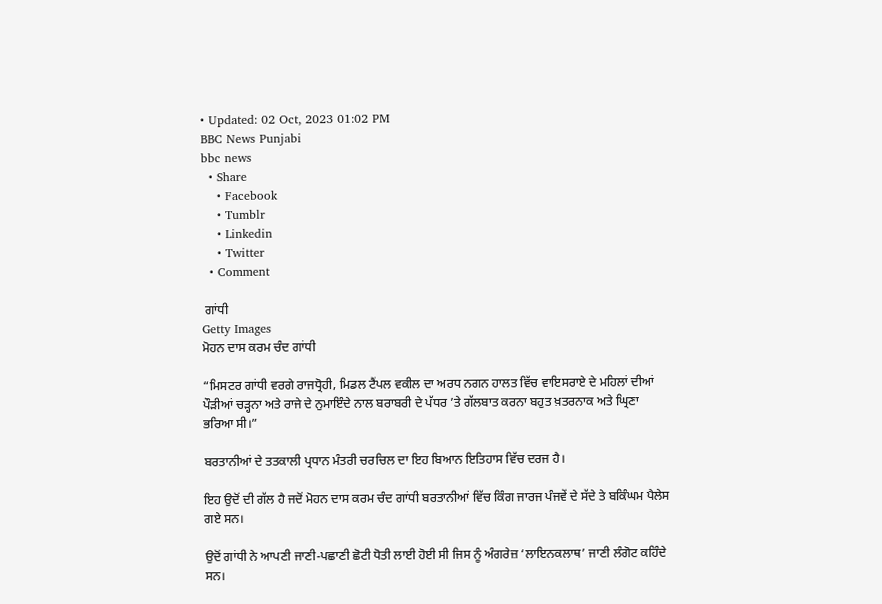• Updated: 02 Oct, 2023 01:02 PM
BBC News Punjabi
bbc news
  • Share
    • Facebook
    • Tumblr
    • Linkedin
    • Twitter
  • Comment

 ਗਾਂਧੀ
Getty Images
ਮੋਹਨ ਦਾਸ ਕਰਮ ਚੰਦ ਗਾਂਧੀ

“ਮਿਸਟਰ ਗਾਂਧੀ ਵਰਗੇ ਰਾਜਧ੍ਰੋਹੀ, ਮਿਡਲ ਟੈਂਪਲ ਵਕੀਲ ਦਾ ਅਰਧ ਨਗਨ ਹਾਲਤ ਵਿੱਚ ਵਾਇਸਰਾਏ ਦੇ ਮਹਿਲਾਂ ਦੀਆਂ ਪੌੜੀਆਂ ਚੜ੍ਹਨਾ ਅਤੇ ਰਾਜੇ ਦੇ ਨੁਮਾਇੰਦੇ ਨਾਲ ਬਰਾਬਰੀ ਦੇ ਪੱਧਰ ’ਤੇ ਗੱਲਬਾਤ ਕਰਨਾ ਬਹੁਤ ਖ਼ਤਰਨਾਕ ਅਤੇ ਘ੍ਰਿਣਾ ਭਰਿਆ ਸੀ।”

ਬਰਤਾਨੀਆਂ ਦੇ ਤਤਕਾਲੀ ਪ੍ਰਧਾਨ ਮੰਤਰੀ ਚਰਚਿਲ ਦਾ ਇਹ ਬਿਆਨ ਇਤਿਹਾਸ ਵਿੱਚ ਦਰਜ ਹੈ।

ਇਹ ਉਦੋਂ ਦੀ ਗੱਲ ਹੈ ਜਦੋਂ ਮੋਹਨ ਦਾਸ ਕਰਮ ਚੰਦ ਗਾਂਧੀ ਬਰਤਾਨੀਆਂ ਵਿੱਚ ਕਿੰਗ ਜਾਰਜ ਪੰਜਵੇਂ ਦੇ ਸੱਦੇ ਤੇ ਬਕਿੰਘਮ ਪੈਲੇਸ ਗਏ ਸਨ।

ਉਦੋਂ ਗਾਂਧੀ ਨੇ ਆਪਣੀ ਜਾਣੀ-ਪਛਾਣੀ ਛੋਟੀ ਧੋਤੀ ਲਾਈ ਹੋਈ ਸੀ ਜਿਸ ਨੂੰ ਅੰਗਰੇਜ਼ ‘ਲਾਇਨਕਲਾਥ’ ਜਾਣੀ ਲੰਗੋਟ ਕਹਿੰਦੇ ਸਨ।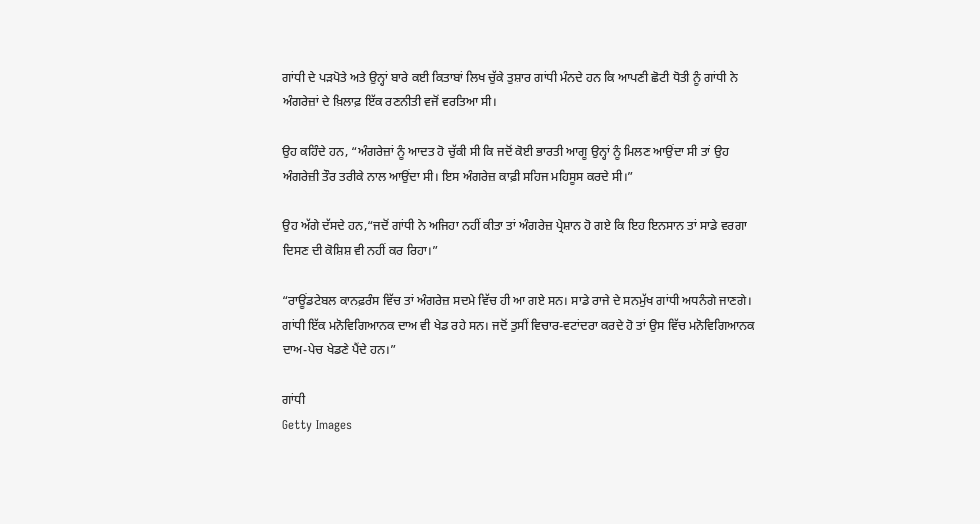ਗਾਂਧੀ ਦੇ ਪੜਪੋਤੇ ਅਤੇ ਉਨ੍ਹਾਂ ਬਾਰੇ ਕਈ ਕਿਤਾਬਾਂ ਲਿਖ ਚੁੱਕੇ ਤੁਸ਼ਾਰ ਗਾਂਧੀ ਮੰਨਦੇ ਹਨ ਕਿ ਆਪਣੀ ਛੋਟੀ ਧੋਤੀ ਨੂੰ ਗਾਂਧੀ ਨੇ ਅੰਗਰੇਜ਼ਾਂ ਦੇ ਖ਼ਿਲਾਫ਼ ਇੱਕ ਰਣਨੀਤੀ ਵਜੋਂ ਵਰਤਿਆ ਸੀ।

ਉਹ ਕਹਿੰਦੇ ਹਨ, “ਅੰਗਰੇਜ਼ਾਂ ਨੂੰ ਆਦਤ ਹੋ ਚੁੱਕੀ ਸੀ ਕਿ ਜਦੋਂ ਕੋਈ ਭਾਰਤੀ ਆਗੂ ਉਨ੍ਹਾਂ ਨੂੰ ਮਿਲਣ ਆਉਂਦਾ ਸੀ ਤਾਂ ਉਹ ਅੰਗਰੇਜ਼ੀ ਤੌਰ ਤਰੀਕੇ ਨਾਲ ਆਉਂਦਾ ਸੀ। ਇਸ ਅੰਗਰੇਜ਼ ਕਾਫ਼ੀ ਸਹਿਜ ਮਹਿਸੂਸ ਕਰਦੇ ਸੀ।”

ਉਹ ਅੱਗੇ ਦੱਸਦੇ ਹਨ,“ਜਦੋਂ ਗਾਂਧੀ ਨੇ ਅਜਿਹਾ ਨਹੀਂ ਕੀਤਾ ਤਾਂ ਅੰਗਰੇਜ਼ ਪ੍ਰੇਸ਼ਾਨ ਹੋ ਗਏ ਕਿ ਇਹ ਇਨਸਾਨ ਤਾਂ ਸਾਡੇ ਵਰਗਾ ਦਿਸਣ ਦੀ ਕੋਸ਼ਿਸ਼ ਵੀ ਨਹੀਂ ਕਰ ਰਿਹਾ।”

“ਰਾਊਂਡਟੇਬਲ ਕਾਨਫ਼ਰੰਸ ਵਿੱਚ ਤਾਂ ਅੰਗਰੇਜ਼ ਸਦਮੇ ਵਿੱਚ ਹੀ ਆ ਗਏ ਸਨ। ਸਾਡੇ ਰਾਜੇ ਦੇ ਸਨਮੁੱਖ ਗਾਂਧੀ ਅਧਨੰਗੇ ਜਾਣਗੇ। ਗਾਂਧੀ ਇੱਕ ਮਨੋਵਿਗਿਆਨਕ ਦਾਅ ਵੀ ਖੇਡ ਰਹੇ ਸਨ। ਜਦੋਂ ਤੁਸੀਂ ਵਿਚਾਰ-ਵਟਾਂਦਰਾ ਕਰਦੇ ਹੋ ਤਾਂ ਉਸ ਵਿੱਚ ਮਨੋਵਿਗਿਆਨਕ ਦਾਅ-ਪੇਚ ਖੇਡਣੇ ਪੈਂਦੇ ਹਨ।”

ਗਾਂਧੀ
Getty Images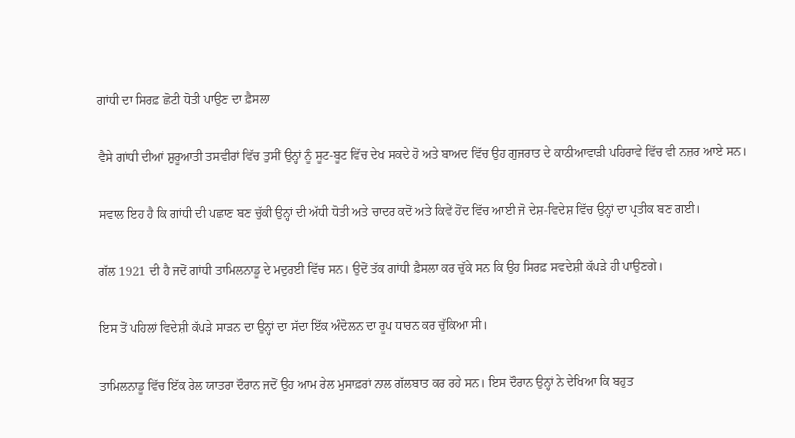ਗਾਂਧੀ ਦਾ ਸਿਰਫ਼ ਛੋਟੀ ਧੋਤੀ ਪਾਉਣ ਦਾ ਫ਼ੈਸਲਾ

ਵੈਸੇ ਗਾਂਧੀ ਦੀਆਂ ਸ਼ੁਰੂਆਤੀ ਤਸਵੀਰਾਂ ਵਿੱਚ ਤੁਸੀਂ ਉਨ੍ਹਾਂ ਨੂੰ ਸੂਟ-ਬੂਟ ਵਿੱਚ ਦੇਖ ਸਕਦੇ ਹੋ ਅਤੇ ਬਾਅਦ ਵਿੱਚ ਉਹ ਗੁਜਰਾਤ ਦੇ ਕਾਠੀਆਵਾੜੀ ਪਹਿਰਾਵੇ ਵਿੱਚ ਵੀ ਨਜ਼ਰ ਆਏ ਸਨ।

ਸਵਾਲ ਇਹ ਹੈ ਕਿ ਗਾਂਧੀ ਦੀ ਪਛਾਣ ਬਣ ਚੁੱਕੀ ਉਨ੍ਹਾਂ ਦੀ ਅੱਧੀ ਧੋਤੀ ਅਤੇ ਚਾਦਰ ਕਦੋਂ ਅਤੇ ਕਿਵੇਂ ਹੋਂਦ ਵਿੱਚ ਆਈ ਜੋ ਦੇਸ਼-ਵਿਦੇਸ਼ ਵਿੱਚ ਉਨ੍ਹਾਂ ਦਾ ਪ੍ਰਤੀਕ ਬਣ ਗਈ।

ਗੱਲ 1921 ਦੀ ਹੈ ਜਦੋਂ ਗਾਂਧੀ ਤਾਮਿਲਨਾਡੂ ਦੇ ਮਦੁਰਈ ਵਿੱਚ ਸਨ। ਉਦੋਂ ਤੱਕ ਗਾਂਧੀ ਫ਼ੈਸਲਾ ਕਰ ਚੁੱਕੇ ਸਨ ਕਿ ਉਹ ਸਿਰਫ਼ ਸਵਦੇਸ਼ੀ ਕੱਪੜੇ ਹੀ ਪਾਉਣਗੇ।

ਇਸ ਤੋਂ ਪਹਿਲਾਂ ਵਿਦੇਸ਼ੀ ਕੱਪੜੇ ਸਾੜਨ ਦਾ ਉਨ੍ਹਾਂ ਦਾ ਸੱਦਾ ਇੱਕ ਅੰਦੋਲਨ ਦਾ ਰੂਪ ਧਾਰਨ ਕਰ ਚੁੱਕਿਆ ਸੀ।

ਤਾਮਿਲਨਾਡੂ ਵਿੱਚ ਇੱਕ ਰੇਲ ਯਾਤਰਾ ਦੌਰਾਨ ਜਦੋਂ ਉਹ ਆਮ ਰੇਲ ਮੁਸਾਫ਼ਰਾਂ ਨਾਲ ਗੱਲਬਾਤ ਕਰ ਰਹੇ ਸਨ। ਇਸ ਦੌਰਾਨ ਉਨ੍ਹਾਂ ਨੇ ਦੇਖਿਆ ਕਿ ਬਹੁਤ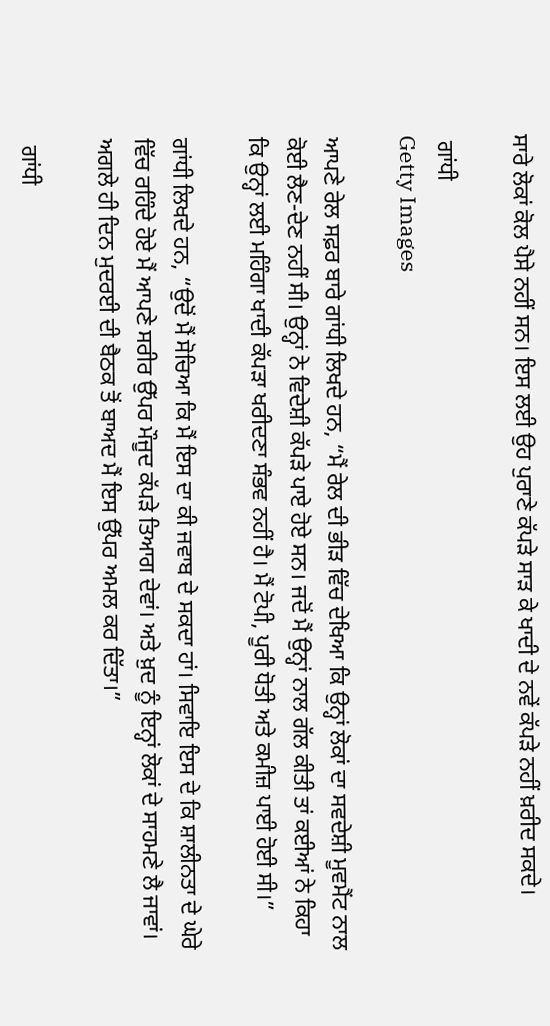ਸਾਰੇ ਲੋਕਾਂ ਕੋਲ ਪੈਸੇ ਨਹੀਂ ਸਨ। ਇਸ ਲਈ ਉਹ ਪੁਰਾਣੇ ਕੱਪੜੇ ਸਾੜ ਕੇ ਖਾਦੀ ਦੇ ਨਵੇਂ ਕੱਪੜੇ ਨਹੀਂ ਖ਼ਰੀਦ ਸਕਦੇ।

 ਗਾਂਧੀ
Getty Images

ਆਪਣੇ ਰੇਲ ਸਫ਼ਰ ਬਾਰੇ ਗਾਂਧੀ ਲਿਖਦੇ ਹਨ, “ਮੈਂ ਰੇਲ ਦੀ ਭੀੜ ਵਿੱਚ ਦੇਖਿਆ ਕਿ ਉਨ੍ਹਾਂ ਲੋਕਾਂ ਦਾ ਸਵਦੇਸ਼ੀ ਮੂਵਮੈਂਟ ਨਾਲ ਕੋਈ ਲੈਣ-ਦੇਣ ਨਹੀਂ ਸੀ। ਉਨ੍ਹਾਂ ਨੇ ਵਿਦੇਸ਼ੀ ਕੱਪੜੇ ਪਾਏ ਹੋਏ ਸਨ। ਜਦੋਂ ਮੈਂ ਉਨ੍ਹਾਂ ਨਾਲ ਗੱਲ ਕੀਤੀ ਤਾਂ ਕਈਆਂ ਨੇ ਕਿਹਾ ਕਿ ਉਨ੍ਹਾਂ ਲਈ ਮਹਿੰਗਾ ਖਾਦੀ ਕੱਪੜਾ ਖਰੀਦਣਾ ਸੰਭਵ ਨਹੀਂ ਹੈ। ਮੈਂ ਟੋਪੀ, ਪੂਰੀ ਧੋਤੀ ਅਤੇ ਕਮੀਜ਼ ਪਾਈ ਹੋਈ ਸੀ।”

ਗਾਂਧੀ ਲਿਖਦੇ ਹਨ, “ਉਦੋਂ ਮੈਂ ਸੋਚਿਆ ਕਿ ਮੈਂ ਇਸ ਦਾ ਕੀ ਜਵਾਬ ਦੇ ਸਕਦਾ ਹਾਂ। ਸਿਵਾਇ ਇਸ ਦੇ ਕਿ ਸ਼ਾਲੀਨਤਾ ਦੇ ਘੇਰੇ ਵਿੱਚ ਰਹਿੰਦੇ ਹੋਏ ਮੈਂ ਆਪਣੇ ਸਰੀਰ ਉੱਪਰ ਮੌਜੂਦ ਕੱਪੜੇ ਤਿਆਗ ਦੇਵਾਂ। ਅਤੇ ਖ਼ੁਦ ਨੂੰ ਇਨ੍ਹਾਂ ਲੋਕਾਂ ਦੇ ਸਾਹਮਣੇ ਲੈ ਜਾਵਾਂ। ਅਗਲੇ ਹੀ ਦਿਨ ਮੁਦਰਈ ਦੀ ਬੈਠਕ ਤੋਂ ਬਾਅਦ ਮੈਂ ਇਸ ਉੱਪਰ ਅਮਲ ਕਰ ਦਿੱਤਾ।”

 ਗਾਂਧੀ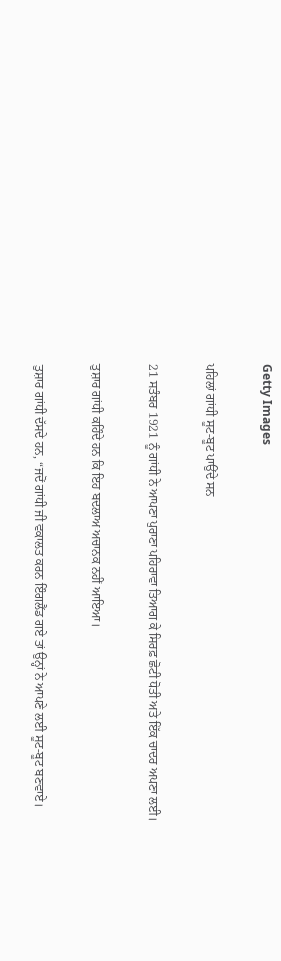Getty Images

ਪਹਿਲਾਂ ਗਾਂਧੀ ਸੂਟ-ਬੂਟ ਪਾਉਂਦੇ ਸਨ

21 ਸਤੰਬਰ 1921 ਨੂੰ ਗਾਂਧੀ ਨੇ ਆਪਣਾ ਪੁਰਾਣਾ ਪਹਿਰਾਵਾ ਤਿਆਗ ਕੇ ਸਿਰਫ਼ ਛੋਟੀ ਧੋਤੀ ਅਤੇ ਇੱਕ ਚਾਦਰ ਅਪਣਾ ਲਈ।

ਤੁਸ਼ਾਰ ਗਾਂਧੀ ਕਹਿੰਦੇ ਹਨ ਕਿ ਇਹ ਬਦਲਾਅ ਅਚਾਨਕ ਨਹੀਂ ਆਇਆ।

ਤੁਸ਼ਾਰ ਗਾਂਧੀ ਦੱਸਦੇ ਹਨ, “ਜਦੋਂ ਗਾਂਧੀ ਜੀ ਵਕਾਲਤ ਕਰਨ ਇੰਗਲੈਂਡ ਗਏ ਤਾਂ ਉਨ੍ਹਾਂ ਨੇ ਆਪਣੇ ਲਈ ਸੂਟ-ਬੂਟ ਬਣਵਾਏ।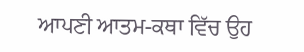ਆਪਣੀ ਆਤਮ-ਕਥਾ ਵਿੱਚ ਉਹ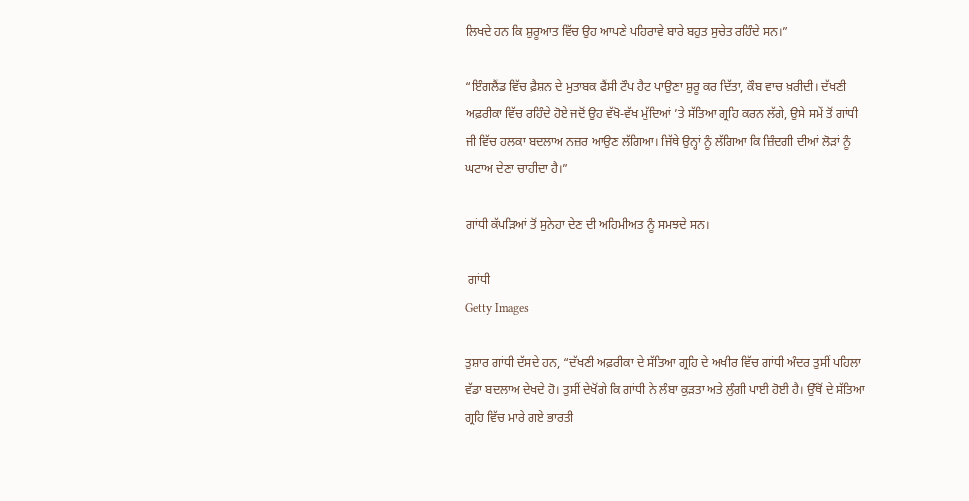ਲਿਖਦੇ ਹਨ ਕਿ ਸ਼ੁਰੂਆਤ ਵਿੱਚ ਉਹ ਆਪਣੇ ਪਹਿਰਾਵੇ ਬਾਰੇ ਬਹੁਤ ਸੁਚੇਤ ਰਹਿੰਦੇ ਸਨ।”

“ਇੰਗਲੈਂਡ ਵਿੱਚ ਫ਼ੈਸ਼ਨ ਦੇ ਮੁਤਾਬਕ ਫੈਂਸੀ ਟੌਪ ਹੈਟ ਪਾਉਣਾ ਸ਼ੁਰੂ ਕਰ ਦਿੱਤਾ, ਕੌਬ ਵਾਚ ਖ਼ਰੀਦੀ। ਦੱਖਣੀ ਅਫ਼ਰੀਕਾ ਵਿੱਚ ਰਹਿੰਦੇ ਹੋਏ ਜਦੋਂ ਉਹ ਵੱਖੋ-ਵੱਖ ਮੁੱਦਿਆਂ ’ਤੇ ਸੱਤਿਆ ਗ੍ਰਹਿ ਕਰਨ ਲੱਗੇ, ਉਸੇ ਸਮੇਂ ਤੋਂ ਗਾਂਧੀ ਜੀ ਵਿੱਚ ਹਲਕਾ ਬਦਲਾਅ ਨਜ਼ਰ ਆਉਣ ਲੱਗਿਆ। ਜਿੱਥੇ ਉਨ੍ਹਾਂ ਨੂੰ ਲੱਗਿਆ ਕਿ ਜ਼ਿੰਦਗੀ ਦੀਆਂ ਲੋੜਾਂ ਨੂੰ ਘਟਾਅ ਦੇਣਾ ਚਾਹੀਦਾ ਹੈ।”

ਗਾਂਧੀ ਕੱਪੜਿਆਂ ਤੋਂ ਸੁਨੇਹਾ ਦੇਣ ਦੀ ਅਹਿਮੀਅਤ ਨੂੰ ਸਮਝਦੇ ਸਨ।

 ਗਾਂਧੀ
Getty Images

ਤੁਸ਼ਾਰ ਗਾਂਧੀ ਦੱਸਦੇ ਹਨ, “ਦੱਖਣੀ ਅਫ਼ਰੀਕਾ ਦੇ ਸੱਤਿਆ ਗ੍ਰਹਿ ਦੇ ਅਖੀਰ ਵਿੱਚ ਗਾਂਧੀ ਅੰਦਰ ਤੁਸੀਂ ਪਹਿਲਾ ਵੱਡਾ ਬਦਲਾਅ ਦੇਖਦੇ ਹੋ। ਤੁਸੀਂ ਦੇਖੋਂਗੇ ਕਿ ਗਾਂਧੀ ਨੇ ਲੰਬਾ ਕੁੜਤਾ ਅਤੇ ਲੁੰਗੀ ਪਾਈ ਹੋਈ ਹੈ। ਉੱਥੋਂ ਦੇ ਸੱਤਿਆ ਗ੍ਰਹਿ ਵਿੱਚ ਮਾਰੇ ਗਏ ਭਾਰਤੀ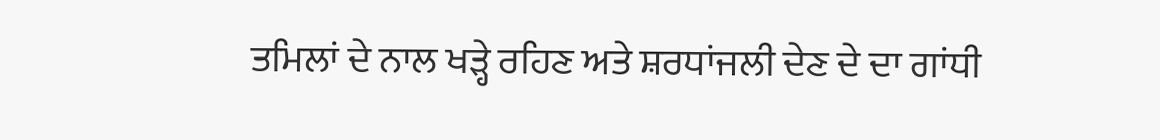ਤਮਿਲਾਂ ਦੇ ਨਾਲ ਖੜ੍ਹੇ ਰਹਿਣ ਅਤੇ ਸ਼ਰਧਾਂਜਲੀ ਦੇਣ ਦੇ ਦਾ ਗਾਂਧੀ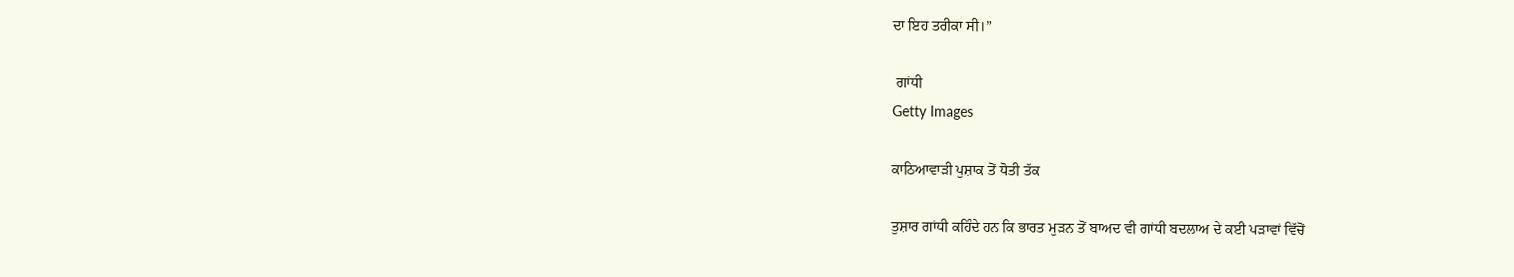ਦਾ ਇਹ ਤਰੀਕਾ ਸੀ।”

 ਗਾਂਧੀ
Getty Images

ਕਾਠਿਆਵਾੜੀ ਪੁਸ਼ਾਕ ਤੋਂ ਧੋਤੀ ਤੱਕ

ਤੁਸ਼ਾਰ ਗਾਂਧੀ ਕਹਿੰਦੇ ਹਨ ਕਿ ਭਾਰਤ ਮੁੜਨ ਤੋਂ ਬਾਅਦ ਵੀ ਗਾਂਧੀ ਬਦਲਾਅ ਦੇ ਕਈ ਪੜਾਵਾਂ ਵਿੱਚੋਂ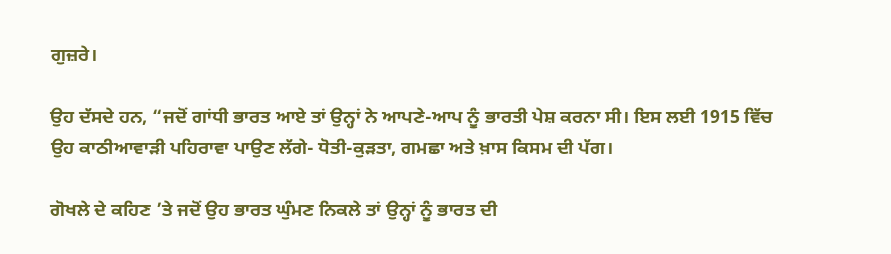ਗੁਜ਼ਰੇ।

ਉਹ ਦੱਸਦੇ ਹਨ, “ਜਦੋਂ ਗਾਂਧੀ ਭਾਰਤ ਆਏ ਤਾਂ ਉਨ੍ਹਾਂ ਨੇ ਆਪਣੇ-ਆਪ ਨੂੰ ਭਾਰਤੀ ਪੇਸ਼ ਕਰਨਾ ਸੀ। ਇਸ ਲਈ 1915 ਵਿੱਚ ਉਹ ਕਾਠੀਆਵਾੜੀ ਪਹਿਰਾਵਾ ਪਾਉਣ ਲੱਗੇ- ਧੋਤੀ-ਕੁੜਤਾ, ਗਮਛਾ ਅਤੇ ਖ਼ਾਸ ਕਿਸਮ ਦੀ ਪੱਗ।

ਗੋਖਲੇ ਦੇ ਕਹਿਣ ’ਤੇ ਜਦੋਂ ਉਹ ਭਾਰਤ ਘੁੰਮਣ ਨਿਕਲੇ ਤਾਂ ਉਨ੍ਹਾਂ ਨੂੰ ਭਾਰਤ ਦੀ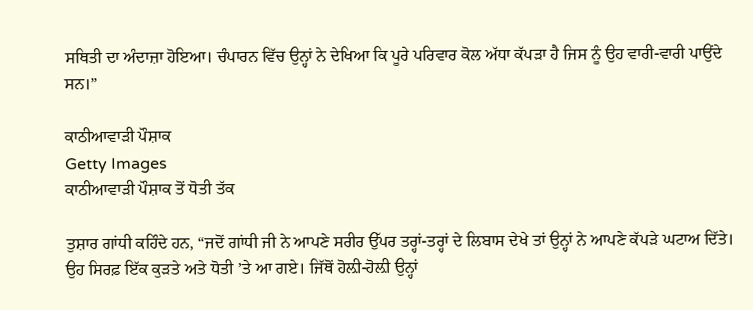ਸਥਿਤੀ ਦਾ ਅੰਦਾਜ਼ਾ ਹੋਇਆ। ਚੰਪਾਰਨ ਵਿੱਚ ਉਨ੍ਹਾਂ ਨੇ ਦੇਖਿਆ ਕਿ ਪੂਰੇ ਪਰਿਵਾਰ ਕੋਲ ਅੱਧਾ ਕੱਪੜਾ ਹੈ ਜਿਸ ਨੂੰ ਉਹ ਵਾਰੀ-ਵਾਰੀ ਪਾਉਂਦੇ ਸਨ।”

ਕਾਠੀਆਵਾੜੀ ਪੌਸ਼ਾਕ
Getty Images
ਕਾਠੀਆਵਾੜੀ ਪੌਸ਼ਾਕ ਤੋਂ ਧੋਤੀ ਤੱਕ

ਤੁਸ਼ਾਰ ਗਾਂਧੀ ਕਹਿੰਦੇ ਹਨ, “ਜਦੋਂ ਗਾਂਧੀ ਜੀ ਨੇ ਆਪਣੇ ਸਰੀਰ ਉੱਪਰ ਤਰ੍ਹਾਂ-ਤਰ੍ਹਾਂ ਦੇ ਲਿਬਾਸ ਦੇਖੇ ਤਾਂ ਉਨ੍ਹਾਂ ਨੇ ਆਪਣੇ ਕੱਪੜੇ ਘਟਾਅ ਦਿੱਤੇ। ਉਹ ਸਿਰਫ਼ ਇੱਕ ਕੁੜਤੇ ਅਤੇ ਧੋਤੀ ’ਤੇ ਆ ਗਏ। ਜਿੱਥੋਂ ਹੋਲ਼ੀ-ਹੋਲ਼ੀ ਉਨ੍ਹਾਂ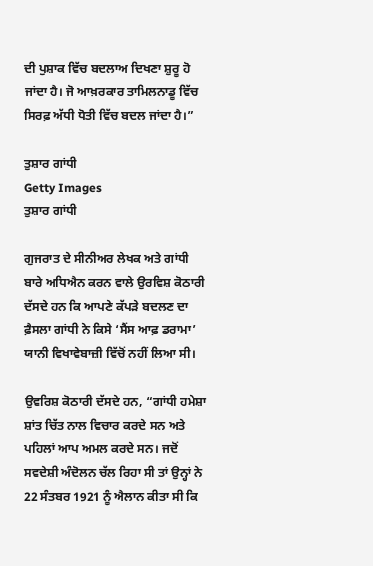ਦੀ ਪੁਸ਼ਾਕ ਵਿੱਚ ਬਦਲਾਅ ਦਿਖਣਾ ਸ਼ੁਰੂ ਹੋ ਜਾਂਦਾ ਹੈ। ਜੋ ਆਖ਼ਰਕਾਰ ਤਾਮਿਲਨਾਡੂ ਵਿੱਚ ਸਿਰਫ਼ ਅੱਧੀ ਧੋਤੀ ਵਿੱਚ ਬਦਲ ਜਾਂਦਾ ਹੈ।”

ਤੁਸ਼ਾਰ ਗਾਂਧੀ
Getty Images
ਤੁਸ਼ਾਰ ਗਾਂਧੀ

ਗੁਜਰਾਤ ਦੇ ਸੀਨੀਅਰ ਲੇਖਕ ਅਤੇ ਗਾਂਧੀ ਬਾਰੇ ਅਧਿਐਨ ਕਰਨ ਵਾਲੇ ਉਰਵਿਸ਼ ਕੋਠਾਰੀ ਦੱਸਦੇ ਹਨ ਕਿ ਆਪਣੇ ਕੱਪੜੇ ਬਦਲਣ ਦਾ ਫ਼ੈਸਲਾ ਗਾਂਧੀ ਨੇ ਕਿਸੇ ‘ਸੈਂਸ ਆਫ਼ ਡਰਾਮਾ’ ਯਾਨੀ ਵਿਖਾਵੇਬਾਜ਼ੀ ਵਿੱਚੋਂ ਨਹੀਂ ਲਿਆ ਸੀ।

ਉਵਰਿਸ਼ ਕੋਠਾਰੀ ਦੱਸਦੇ ਹਨ, “ਗਾਂਧੀ ਹਮੇਸ਼ਾ ਸ਼ਾਂਤ ਚਿੱਤ ਨਾਲ ਵਿਚਾਰ ਕਰਦੇ ਸਨ ਅਤੇ ਪਹਿਲਾਂ ਆਪ ਅਮਲ ਕਰਦੇ ਸਨ। ਜਦੋਂ ਸਵਦੇਸ਼ੀ ਅੰਦੋਲਨ ਚੱਲ ਰਿਹਾ ਸੀ ਤਾਂ ਉਨ੍ਹਾਂ ਨੇ 22 ਸੰਤਬਰ 1921 ਨੂੰ ਐਲਾਨ ਕੀਤਾ ਸੀ ਕਿ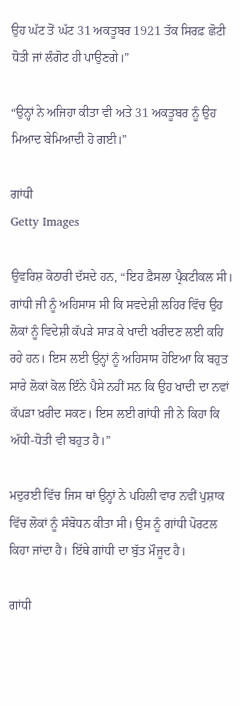ਉਹ ਘੱਟ ਤੋਂ ਘੱਟ 31 ਅਕਤੂਬਰ 1921 ਤੱਕ ਸਿਰਫ਼ ਛੋਟੀ ਧੋਤੀ ਜਾਂ ਲੰਗੋਟ ਹੀ ਪਾਉਣਗੇ।”

“ਉਨ੍ਹਾਂ ਨੇ ਅਜਿਹਾ ਕੀਤਾ ਵੀ ਅਤੇ 31 ਅਕਤੂਬਰ ਨੂੰ ਉਹ ਮਿਆਦ ਬੇਮਿਆਦੀ ਹੋ ਗਈ।”

ਗਾਂਧੀ
Getty Images

ਉਵਰਿਸ਼ ਕੋਠਾਰੀ ਦੱਸਦੇ ਹਨ, “ਇਹ ਫ਼ੈਸਲਾ ਪ੍ਰੈਕਟੀਕਲ ਸੀ। ਗਾਂਧੀ ਜੀ ਨੂੰ ਅਹਿਸਾਸ ਸੀ ਕਿ ਸਵਦੇਸ਼ੀ ਲਹਿਰ ਵਿੱਚ ਉਹ ਲੋਕਾਂ ਨੂੰ ਵਿਦੇਸ਼ੀ ਕੱਪੜੇ ਸਾੜ ਕੇ ਖਾਦੀ ਖਰੀਦਣ ਲਈ ਕਹਿ ਰਹੇ ਹਨ। ਇਸ ਲਈ ਉਨ੍ਹਾਂ ਨੂੰ ਅਹਿਸਾਸ ਹੋਇਆ ਕਿ ਬਹੁਤ ਸਾਰੇ ਲੋਕਾਂ ਕੋਲ ਇੰਨੇ ਪੈਸੇ ਨਹੀਂ ਸਨ ਕਿ ਉਹ ਖਾਦੀ ਦਾ ਨਵਾਂ ਕੱਪੜਾ ਖ਼ਰੀਦ ਸਕਣ। ਇਸ ਲਈ ਗਾਂਧੀ ਜੀ ਨੇ ਕਿਹਾ ਕਿ ਅੱਧੀ-ਧੋਤੀ ਵੀ ਬਹੁਤ ਹੈ।”

ਮਦੁਰਈ ਵਿੱਚ ਜਿਸ ਥਾਂ ਉਨ੍ਹਾਂ ਨੇ ਪਹਿਲੀ ਵਾਰ ਨਵੀਂ ਪੁਸ਼ਾਕ ਵਿੱਚ ਲੋਕਾਂ ਨੂੰ ਸੰਬੋਧਨ ਕੀਤਾ ਸੀ। ਉਸ ਨੂੰ ਗਾਂਧੀ ਪੋਰਟਲ ਕਿਹਾ ਜਾਂਦਾ ਹੈ। ਇੱਥੇ ਗਾਂਧੀ ਦਾ ਬੁੱਤ ਮੌਜੂਦ ਹੈ।

ਗਾਂਧੀ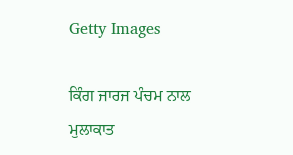Getty Images

ਕਿੰਗ ਜਾਰਜ ਪੰਚਮ ਨਾਲ ਮੁਲਾਕਾਤ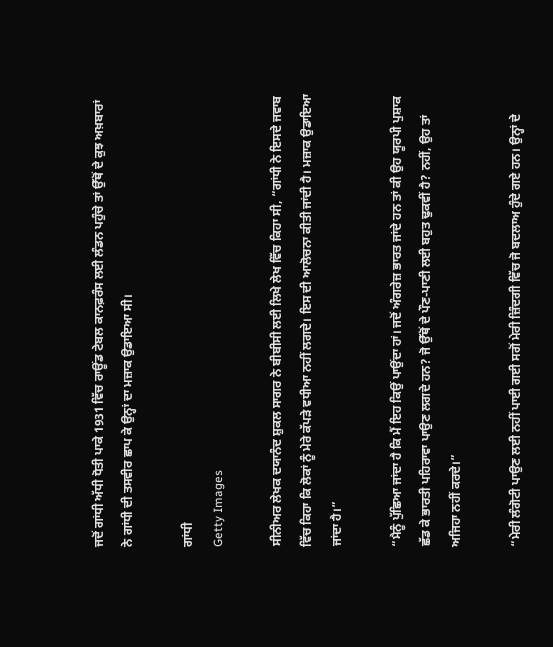ਜਦੋਂ ਗਾਂਧੀ ਅੱਧੀ ਧੋਤੀ ਪਾਕੇ 1931 ਵਿੱਚ ਰਾਊਂਡ ਟੇਬਲ ਕਾਨਫ਼ਰੰਸ ਲਈ ਲੰਡਨ ਪਹੁੰਚੇ ਤਾਂ ਉੱਥੋਂ ਦੇ ਕੁਝ ਅਖ਼ਬਾਰਾਂ ਨੇ ਗਾਂਧੀ ਦੀ ਤਸਵੀਰ ਛਾਪ ਕੇ ਉਨ੍ਹਾਂ ਦਾ ਮਜ਼ਾਕ ਉਡਾਇਆ ਸੀ।

ਗਾਂਧੀ
Getty Images

ਸੀਨੀਅਰ ਲੇਖਕ ਦਯਾਨੰਦ ਸ਼ੁਕਲ ਸਾਗਰ ਨੇ ਬੀਬੀਸੀ ਲਈ ਲਿਖੇ ਲੇਖ ਵਿੱਚ ਕਿਹਾ ਸੀ, “ਗਾਂਧੀ ਨੇ ਇਸਦੇ ਜਵਾਬ ਵਿੱਚ ਕਿਹਾ ਕਿ ਲੋਕਾਂ ਨੂੰ ਮੇਰੇ ਕੱਪੜੇ ਵਧੀਆ ਨਹੀਂ ਲਗਦੇ। ਇਸ ਦੀ ਆਲੋਚਨਾ ਕੀਤੀ ਜਾਂਦੀ ਹੈ। ਮਜ਼ਾਕ ਉਡਾਇਆ ਜਾਂਦਾ ਹੈ।”

“ਮੈਨੂੰ ਪੁੱਛਿਆ ਜਾਂਦਾ ਹੈ ਕਿ ਮੈਂ ਇਹ ਕਿਉਂ ਪਾਉਂਦਾ ਹਾਂ। ਜਦੋਂ ਅੰਗਰੇਜ਼ ਭਾਰਤ ਜਾਂਦੇ ਹਨ ਤਾਂ ਕੀ ਉਹ ਯੂਰਪੀ ਪੁਸ਼ਾਕ ਛੱਡ ਕੇ ਭਾਰਤੀ ਪਹਿਰਾਵਾ ਪਾਉਣ ਲਗਦੇ ਹਨ? ਜੋ ਉੱਥੋਂ ਦੇ ਪੌਣ-ਪਾਣੀ ਲਈ ਬਹੁਤ ਢੁਕਵੀਂ ਹੈ? ਨਹੀਂ, ਉਹ ਤਾਂ ਅਜਿਹਾ ਨਹੀਂ ਕਰਦੇ।”

“ਮੇਰੀ ਲੰਗੋਟੀ ਪਾਉਣ ਲਈ ਨਹੀਂ ਪਾਈ ਗਈ ਸਗੋਂ ਮੇਰੀ ਜ਼ਿੰਦਗੀ ਵਿੱਚ ਜੋ ਬਦਲਾਅ ਹੁੰਦੇ ਗਏ ਹਨ। ਉਨ੍ਹਾਂ ਦੇ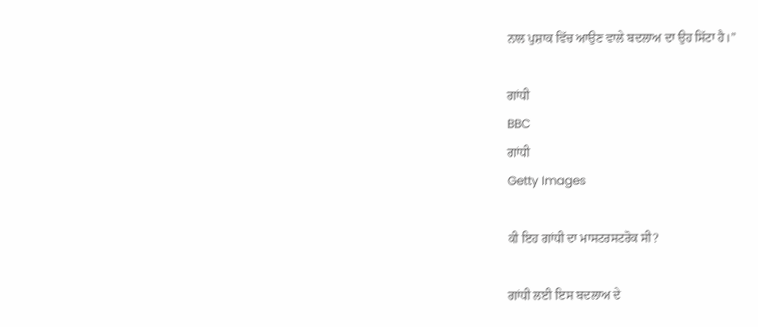ਨਾਲ ਪੁਸ਼ਾਕ ਵਿੱਚ ਆਉਣ ਵਾਲੇ ਬਦਲਾਅ ਦਾ ਉਹ ਸਿੱਟਾ ਹੈ।”

ਗਾਂਧੀ
BBC
ਗਾਂਧੀ
Getty Images

ਕੀ ਇਹ ਗਾਂਧੀ ਦਾ ਮਾਸਟਰਸਟਰੋਕ ਸੀ?

ਗਾਂਧੀ ਲਈ ਇਸ ਬਦਲਾਅ ਦੇ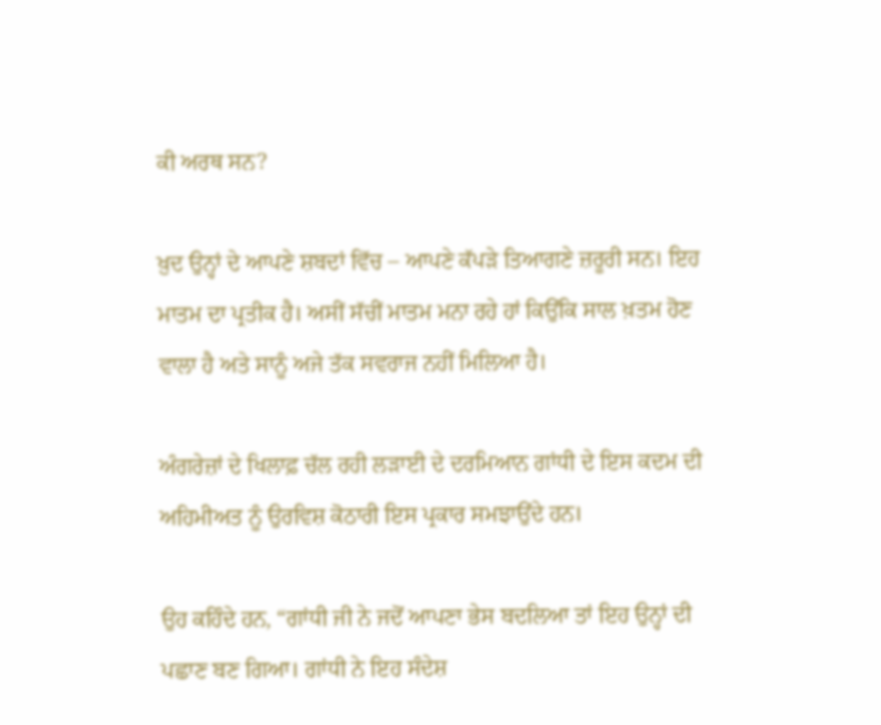ਕੀ ਅਰਥ ਸਨ?

ਖ਼ੁਦ ਉਨ੍ਹਾਂ ਦੇ ਆਪਣੇ ਸ਼ਬਦਾਂ ਵਿੱਚ – ਆਪਣੇ ਕੱਪੜੇ ਤਿਆਗਣੇ ਜ਼ਰੂਰੀ ਸਨ। ਇਹ ਮਾਤਮ ਦਾ ਪ੍ਰਤੀਕ ਹੈ। ਅਸੀਂ ਸੱਚੀਂ ਮਾਤਮ ਮਨਾ ਰਹੇ ਹਾਂ ਕਿਉਂਕਿ ਸਾਲ ਖ਼ਤਮ ਹੋਣ ਵਾਲਾ ਹੈ ਅਤੇ ਸਾਨੂੰ ਅਜੇ ਤੱਕ ਸਵਰਾਜ ਨਹੀਂ ਮਿਲਿਆ ਹੈ।

ਅੰਗਰੇਜ਼ਾਂ ਦੇ ਖਿਲਾਫ਼ ਚੱਲ ਰਹੀ ਲੜਾਈ ਦੇ ਦਰਮਿਆਨ ਗਾਂਧੀ ਦੇ ਇਸ ਕਦਮ ਦੀ ਅਹਿਮੀਅਤ ਨੂੰ ਉਰਵਿਸ਼ ਕੋਠਾਰੀ ਇਸ ਪ੍ਰਕਾਰ ਸਮਝਾਉਂਦੇ ਹਨ।

ਉਹ ਕਹਿੰਦੇ ਹਨ, “ਗਾਂਧੀ ਜੀ ਨੇ ਜਦੋਂ ਆਪਣਾ ਭੇਸ ਬਦਲਿਆ ਤਾਂ ਇਹ ਉਨ੍ਹਾਂ ਦੀ ਪਛਾਣ ਬਣ ਗਿਆ। ਗਾਂਧੀ ਨੇ ਇਹ ਸੰਦੇਸ਼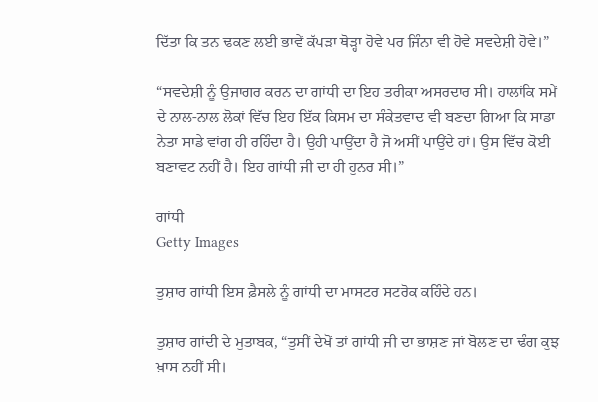ਦਿੱਤਾ ਕਿ ਤਨ ਢਕਣ ਲਈ ਭਾਵੇਂ ਕੱਪੜਾ ਥੋੜ੍ਹਾ ਹੋਵੇ ਪਰ ਜਿੰਨਾ ਵੀ ਹੋਵੇ ਸਵਦੇਸ਼ੀ ਹੋਵੇ।”

“ਸਵਦੇਸ਼ੀ ਨੂੰ ਉਜਾਗਰ ਕਰਨ ਦਾ ਗਾਂਧੀ ਦਾ ਇਹ ਤਰੀਕਾ ਅਸਰਦਾਰ ਸੀ। ਹਾਲਾਂਕਿ ਸਮੇਂ ਦੇ ਨਾਲ-ਨਾਲ ਲੋਕਾਂ ਵਿੱਚ ਇਹ ਇੱਕ ਕਿਸਮ ਦਾ ਸੰਕੇਤਵਾਦ ਵੀ ਬਣਦਾ ਗਿਆ ਕਿ ਸਾਡਾ ਨੇਤਾ ਸਾਡੇ ਵਾਂਗ ਹੀ ਰਹਿੰਦਾ ਹੈ। ਉਹੀ ਪਾਉਂਦਾ ਹੈ ਜੋ ਅਸੀਂ ਪਾਉਂਦੇ ਹਾਂ। ਉਸ ਵਿੱਚ ਕੋਈ ਬਣਾਵਟ ਨਹੀਂ ਹੈ। ਇਹ ਗਾਂਧੀ ਜੀ ਦਾ ਹੀ ਹੁਨਰ ਸੀ।”

ਗਾਂਧੀ
Getty Images

ਤੁਸ਼ਾਰ ਗਾਂਧੀ ਇਸ ਫ਼ੈਸਲੇ ਨੂੰ ਗਾਂਧੀ ਦਾ ਮਾਸਟਰ ਸਟਰੋਕ ਕਹਿੰਦੇ ਹਨ।

ਤੁਸ਼ਾਰ ਗਾਂਦੀ ਦੇ ਮੁਤਾਬਕ, “ਤੁਸੀਂ ਦੇਖੋਂ ਤਾਂ ਗਾਂਧੀ ਜੀ ਦਾ ਭਾਸ਼ਣ ਜਾਂ ਬੋਲਣ ਦਾ ਢੰਗ ਕੁਝ ਖ਼ਾਸ ਨਹੀਂ ਸੀ।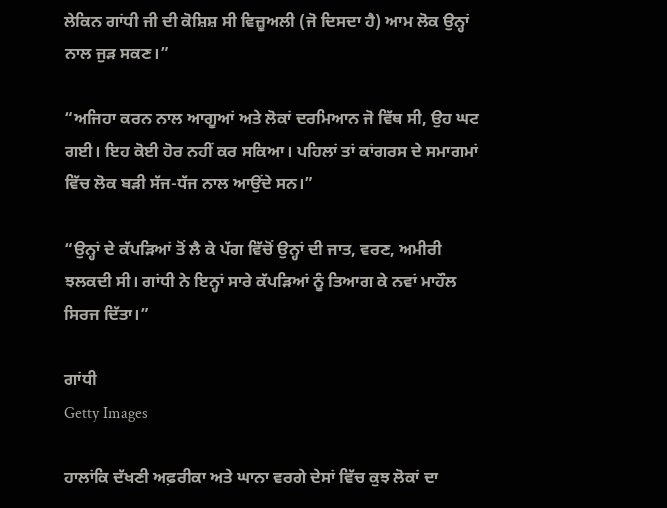ਲੇਕਿਨ ਗਾਂਧੀ ਜੀ ਦੀ ਕੋਸ਼ਿਸ਼ ਸੀ ਵਿਜ਼ੂਅਲੀ (ਜੋ ਦਿਸਦਾ ਹੈ) ਆਮ ਲੋਕ ਉਨ੍ਹਾਂ ਨਾਲ ਜੁੜ ਸਕਣ।”

“ਅਜਿਹਾ ਕਰਨ ਨਾਲ ਆਗੂਆਂ ਅਤੇ ਲੋਕਾਂ ਦਰਮਿਆਨ ਜੋ ਵਿੱਥ ਸੀ, ਉਹ ਘਟ ਗਈ। ਇਹ ਕੋਈ ਹੋਰ ਨਹੀਂ ਕਰ ਸਕਿਆ। ਪਹਿਲਾਂ ਤਾਂ ਕਾਂਗਰਸ ਦੇ ਸਮਾਗਮਾਂ ਵਿੱਚ ਲੋਕ ਬੜੀ ਸੱਜ-ਧੱਜ ਨਾਲ ਆਉਂਦੇ ਸਨ।”

“ਉਨ੍ਹਾਂ ਦੇ ਕੱਪੜਿਆਂ ਤੋਂ ਲੈ ਕੇ ਪੱਗ ਵਿੱਚੋਂ ਉਨ੍ਹਾਂ ਦੀ ਜਾਤ, ਵਰਣ, ਅਮੀਰੀ ਝਲਕਦੀ ਸੀ। ਗਾਂਧੀ ਨੇ ਇਨ੍ਹਾਂ ਸਾਰੇ ਕੱਪੜਿਆਂ ਨੂੰ ਤਿਆਗ ਕੇ ਨਵਾਂ ਮਾਹੌਲ ਸਿਰਜ ਦਿੱਤਾ।”

ਗਾਂਧੀ
Getty Images

ਹਾਲਾਂਕਿ ਦੱਖਣੀ ਅਫ਼ਰੀਕਾ ਅਤੇ ਘਾਨਾ ਵਰਗੇ ਦੇਸਾਂ ਵਿੱਚ ਕੁਝ ਲੋਕਾਂ ਦਾ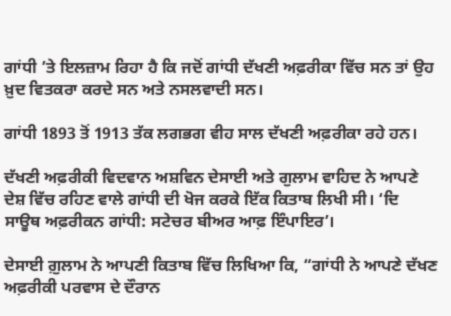ਗਾਂਧੀ ’ਤੇ ਇਲਜ਼ਾਮ ਰਿਹਾ ਹੈ ਕਿ ਜਦੋਂ ਗਾਂਧੀ ਦੱਖਣੀ ਅਫ਼ਰੀਕਾ ਵਿੱਚ ਸਨ ਤਾਂ ਉਹ ਖ਼ੁਦ ਵਿਤਕਰਾ ਕਰਦੇ ਸਨ ਅਤੇ ਨਸਲਵਾਦੀ ਸਨ।

ਗਾਂਧੀ 1893 ਤੋਂ 1913 ਤੱਕ ਲਗਭਗ ਵੀਹ ਸਾਲ ਦੱਖਣੀ ਅਫ਼ਰੀਕਾ ਰਹੇ ਹਨ।

ਦੱਖਣੀ ਅਫ਼ਰੀਕੀ ਵਿਦਵਾਨ ਅਸ਼ਵਿਨ ਦੇਸਾਈ ਅਤੇ ਗੁਲਾਮ ਵਾਹਿਦ ਨੇ ਆਪਣੇ ਦੇਸ਼ ਵਿੱਚ ਰਹਿਣ ਵਾਲੇ ਗਾਂਧੀ ਦੀ ਖੋਜ ਕਰਕੇ ਇੱਕ ਕਿਤਾਬ ਲਿਖੀ ਸੀ। ‘ਦਿ ਸਾਊਥ ਅਫ਼ਰੀਕਨ ਗਾਂਧੀ: ਸਟੇਚਰ ਬੀਅਰ ਆਫ਼ ਇੰਪਾਇਰ’।

ਦੇਸਾਈ ਗ਼ੁਲਾਮ ਨੇ ਆਪਣੀ ਕਿਤਾਬ ਵਿੱਚ ਲਿਖਿਆ ਕਿ, “ਗਾਂਧੀ ਨੇ ਆਪਣੇ ਦੱਖਣ ਅਫ਼ਰੀਕੀ ਪਰਵਾਸ ਦੇ ਦੌਰਾਨ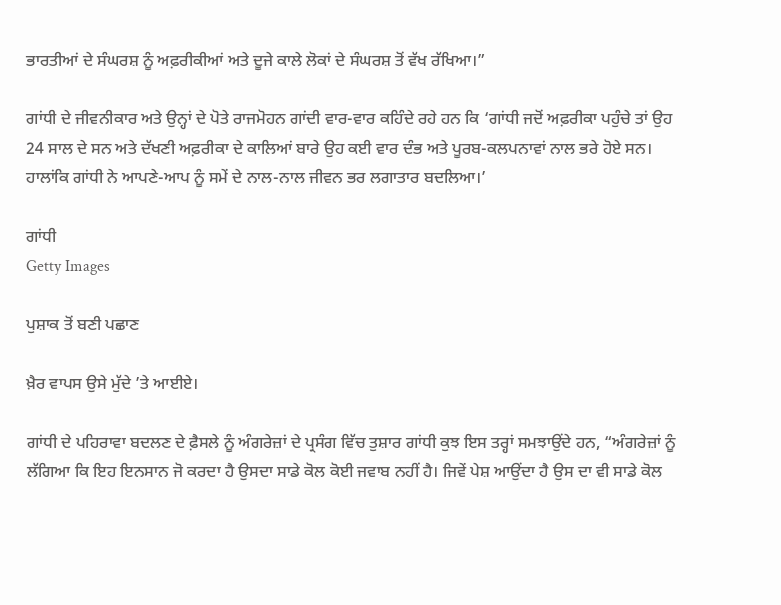ਭਾਰਤੀਆਂ ਦੇ ਸੰਘਰਸ਼ ਨੂੰ ਅਫ਼ਰੀਕੀਆਂ ਅਤੇ ਦੂਜੇ ਕਾਲੇ ਲੋਕਾਂ ਦੇ ਸੰਘਰਸ਼ ਤੋਂ ਵੱਖ ਰੱਖਿਆ।”

ਗਾਂਧੀ ਦੇ ਜੀਵਨੀਕਾਰ ਅਤੇ ਉਨ੍ਹਾਂ ਦੇ ਪੋਤੇ ਰਾਜਮੋਹਨ ਗਾਂਦੀ ਵਾਰ-ਵਾਰ ਕਹਿੰਦੇ ਰਹੇ ਹਨ ਕਿ ‘ਗਾਂਧੀ ਜਦੋਂ ਅਫ਼ਰੀਕਾ ਪਹੁੰਚੇ ਤਾਂ ਉਹ 24 ਸਾਲ ਦੇ ਸਨ ਅਤੇ ਦੱਖਣੀ ਅਫ਼ਰੀਕਾ ਦੇ ਕਾਲਿਆਂ ਬਾਰੇ ਉਹ ਕਈ ਵਾਰ ਦੰਭ ਅਤੇ ਪੂਰਬ-ਕਲਪਨਾਵਾਂ ਨਾਲ ਭਰੇ ਹੋਏ ਸਨ। ਹਾਲਾਂਕਿ ਗਾਂਧੀ ਨੇ ਆਪਣੇ-ਆਪ ਨੂੰ ਸਮੇਂ ਦੇ ਨਾਲ-ਨਾਲ ਜੀਵਨ ਭਰ ਲਗਾਤਾਰ ਬਦਲਿਆ।’

ਗਾਂਧੀ
Getty Images

ਪੁਸ਼ਾਕ ਤੋਂ ਬਣੀ ਪਛਾਣ

ਖ਼ੈਰ ਵਾਪਸ ਉਸੇ ਮੁੱਦੇ ’ਤੇ ਆਈਏ।

ਗਾਂਧੀ ਦੇ ਪਹਿਰਾਵਾ ਬਦਲਣ ਦੇ ਫ਼ੈਸਲੇ ਨੂੰ ਅੰਗਰੇਜ਼ਾਂ ਦੇ ਪ੍ਰਸੰਗ ਵਿੱਚ ਤੁਸ਼ਾਰ ਗਾਂਧੀ ਕੁਝ ਇਸ ਤਰ੍ਹਾਂ ਸਮਝਾਉਂਦੇ ਹਨ, “ਅੰਗਰੇਜ਼ਾਂ ਨੂੰ ਲੱਗਿਆ ਕਿ ਇਹ ਇਨਸਾਨ ਜੋ ਕਰਦਾ ਹੈ ਉਸਦਾ ਸਾਡੇ ਕੋਲ ਕੋਈ ਜਵਾਬ ਨਹੀਂ ਹੈ। ਜਿਵੇਂ ਪੇਸ਼ ਆਉਂਦਾ ਹੈ ਉਸ ਦਾ ਵੀ ਸਾਡੇ ਕੋਲ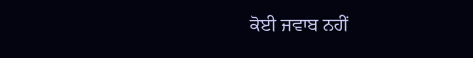ਕੋਈ ਜਵਾਬ ਨਹੀਂ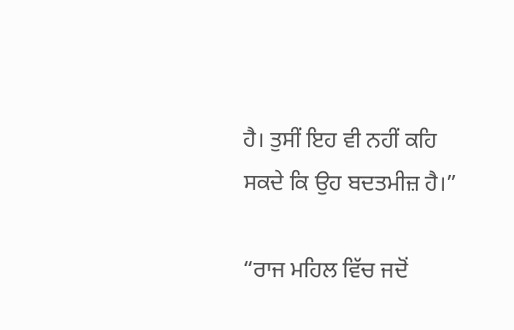ਹੈ। ਤੁਸੀਂ ਇਹ ਵੀ ਨਹੀਂ ਕਹਿ ਸਕਦੇ ਕਿ ਉਹ ਬਦਤਮੀਜ਼ ਹੈ।”

“ਰਾਜ ਮਹਿਲ ਵਿੱਚ ਜਦੋਂ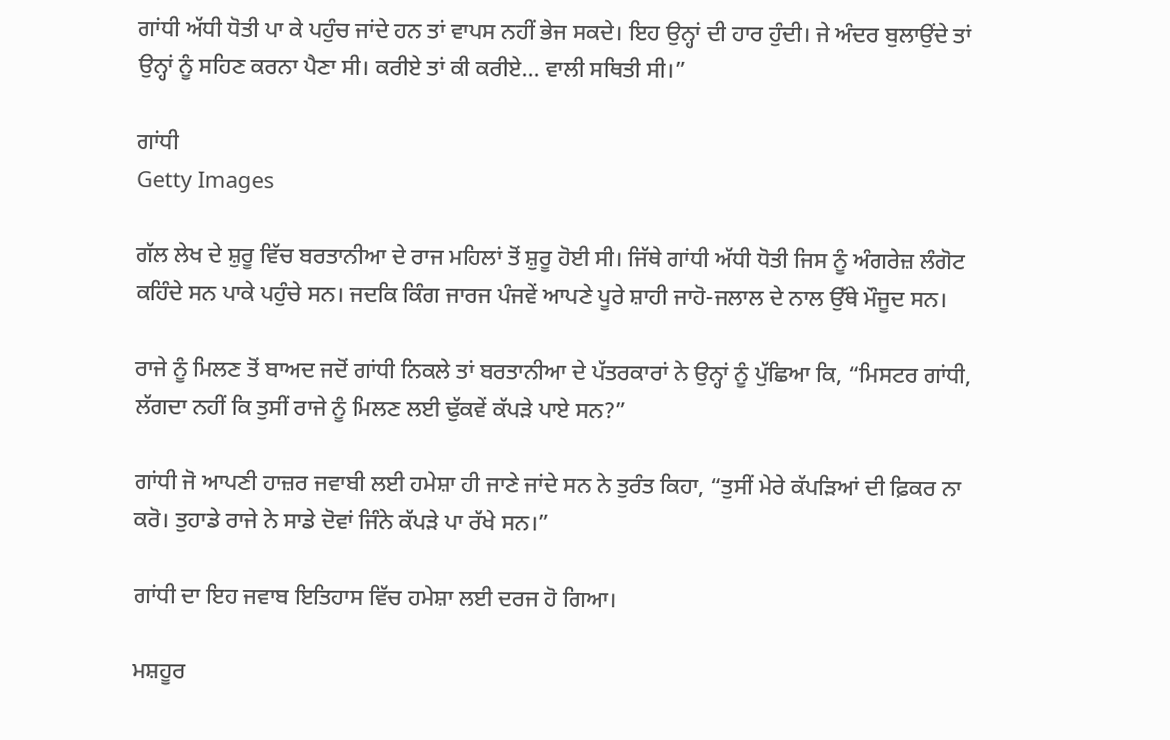ਗਾਂਧੀ ਅੱਧੀ ਧੋਤੀ ਪਾ ਕੇ ਪਹੁੰਚ ਜਾਂਦੇ ਹਨ ਤਾਂ ਵਾਪਸ ਨਹੀਂ ਭੇਜ ਸਕਦੇ। ਇਹ ਉਨ੍ਹਾਂ ਦੀ ਹਾਰ ਹੁੰਦੀ। ਜੇ ਅੰਦਰ ਬੁਲਾਉਂਦੇ ਤਾਂ ਉਨ੍ਹਾਂ ਨੂੰ ਸਹਿਣ ਕਰਨਾ ਪੈਣਾ ਸੀ। ਕਰੀਏ ਤਾਂ ਕੀ ਕਰੀਏ... ਵਾਲੀ ਸਥਿਤੀ ਸੀ।”

ਗਾਂਧੀ
Getty Images

ਗੱਲ ਲੇਖ ਦੇ ਸ਼ੁਰੂ ਵਿੱਚ ਬਰਤਾਨੀਆ ਦੇ ਰਾਜ ਮਹਿਲਾਂ ਤੋਂ ਸ਼ੁਰੂ ਹੋਈ ਸੀ। ਜਿੱਥੇ ਗਾਂਧੀ ਅੱਧੀ ਧੋਤੀ ਜਿਸ ਨੂੰ ਅੰਗਰੇਜ਼ ਲੰਗੋਟ ਕਹਿੰਦੇ ਸਨ ਪਾਕੇ ਪਹੁੰਚੇ ਸਨ। ਜਦਕਿ ਕਿੰਗ ਜਾਰਜ ਪੰਜਵੇਂ ਆਪਣੇ ਪੂਰੇ ਸ਼ਾਹੀ ਜਾਹੋ-ਜਲਾਲ ਦੇ ਨਾਲ ਉੱਥੇ ਮੌਜੂਦ ਸਨ।

ਰਾਜੇ ਨੂੰ ਮਿਲਣ ਤੋਂ ਬਾਅਦ ਜਦੋਂ ਗਾਂਧੀ ਨਿਕਲੇ ਤਾਂ ਬਰਤਾਨੀਆ ਦੇ ਪੱਤਰਕਾਰਾਂ ਨੇ ਉਨ੍ਹਾਂ ਨੂੰ ਪੁੱਛਿਆ ਕਿ, “ਮਿਸਟਰ ਗਾਂਧੀ, ਲੱਗਦਾ ਨਹੀਂ ਕਿ ਤੁਸੀਂ ਰਾਜੇ ਨੂੰ ਮਿਲਣ ਲਈ ਢੁੱਕਵੇਂ ਕੱਪੜੇ ਪਾਏ ਸਨ?”

ਗਾਂਧੀ ਜੋ ਆਪਣੀ ਹਾਜ਼ਰ ਜਵਾਬੀ ਲਈ ਹਮੇਸ਼ਾ ਹੀ ਜਾਣੇ ਜਾਂਦੇ ਸਨ ਨੇ ਤੁਰੰਤ ਕਿਹਾ, “ਤੁਸੀਂ ਮੇਰੇ ਕੱਪੜਿਆਂ ਦੀ ਫ਼ਿਕਰ ਨਾ ਕਰੋ। ਤੁਹਾਡੇ ਰਾਜੇ ਨੇ ਸਾਡੇ ਦੋਵਾਂ ਜਿੰਨੇ ਕੱਪੜੇ ਪਾ ਰੱਖੇ ਸਨ।”

ਗਾਂਧੀ ਦਾ ਇਹ ਜਵਾਬ ਇਤਿਹਾਸ ਵਿੱਚ ਹਮੇਸ਼ਾ ਲਈ ਦਰਜ ਹੋ ਗਿਆ।

ਮਸ਼ਹੂਰ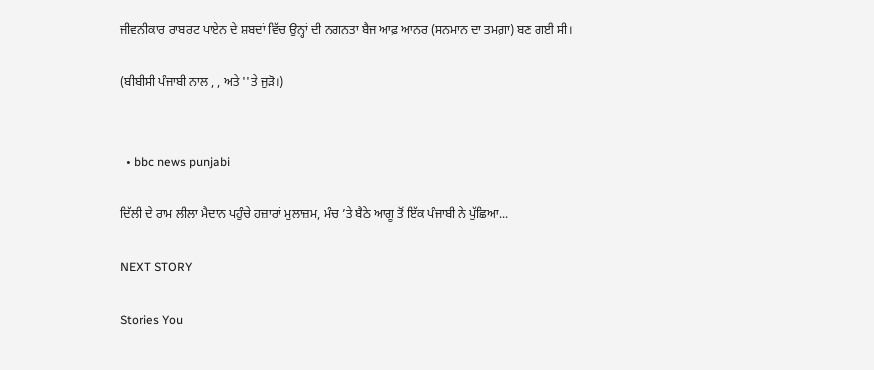ਜੀਵਨੀਕਾਰ ਰਾਬਰਟ ਪਾਏਨ ਦੇ ਸ਼ਬਦਾਂ ਵਿੱਚ ਉਨ੍ਹਾਂ ਦੀ ਨਗਨਤਾ ਬੈਜ ਆਫ਼ ਆਨਰ (ਸਨਮਾਨ ਦਾ ਤਮਗ਼ਾ) ਬਣ ਗਈ ਸੀ।

(ਬੀਬੀਸੀ ਪੰਜਾਬੀ ਨਾਲ , , ਅਤੇ ''ਤੇ ਜੁੜੋ।)


  • bbc news punjabi

ਦਿੱਲੀ ਦੇ ਰਾਮ ਲੀਲਾ ਮੈਦਾਨ ਪਹੁੰਚੇ ਹਜ਼ਾਰਾਂ ਮੁਲਾਜ਼ਮ, ਮੰਚ ’ਤੇ ਬੈਠੇ ਆਗੂ ਤੋਂ ਇੱਕ ਪੰਜਾਬੀ ਨੇ ਪੁੱਛਿਆ...

NEXT STORY

Stories You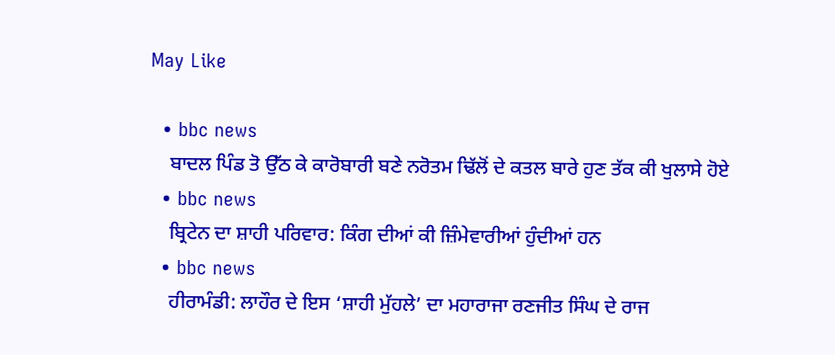May Like

  • bbc news
    ਬਾਦਲ ਪਿੰਡ ਤੋ ਉੱਠ ਕੇ ਕਾਰੋਬਾਰੀ ਬਣੇ ਨਰੋਤਮ ਢਿੱਲੋਂ ਦੇ ਕਤਲ ਬਾਰੇ ਹੁਣ ਤੱਕ ਕੀ ਖੁਲਾਸੇ ਹੋਏ
  • bbc news
    ਬ੍ਰਿਟੇਨ ਦਾ ਸ਼ਾਹੀ ਪਰਿਵਾਰ: ਕਿੰਗ ਦੀਆਂ ਕੀ ਜ਼ਿੰਮੇਵਾਰੀਆਂ ਹੁੰਦੀਆਂ ਹਨ
  • bbc news
    ਹੀਰਾਮੰਡੀ: ਲਾਹੌਰ ਦੇ ਇਸ ‘ਸ਼ਾਹੀ ਮੁੱਹਲੇ’ ਦਾ ਮਹਾਰਾਜਾ ਰਣਜੀਤ ਸਿੰਘ ਦੇ ਰਾਜ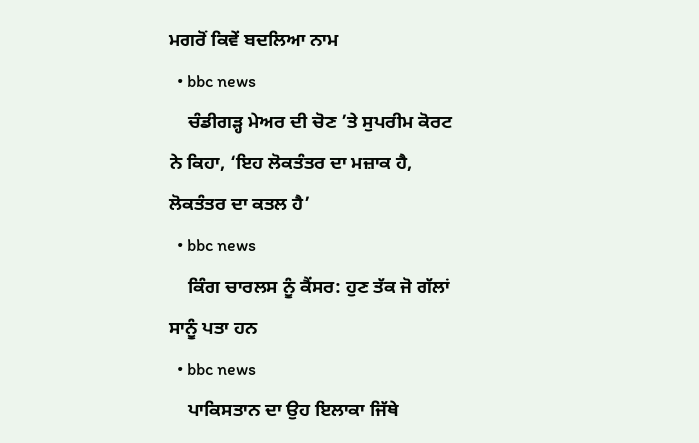ਮਗਰੋਂ ਕਿਵੇਂ ਬਦਲਿਆ ਨਾਮ
  • bbc news
    ਚੰਡੀਗੜ੍ਹ ਮੇਅਰ ਦੀ ਚੋਣ ’ਤੇ ਸੁਪਰੀਮ ਕੋਰਟ ਨੇ ਕਿਹਾ, ‘ਇਹ ਲੋਕਤੰਤਰ ਦਾ ਮਜ਼ਾਕ ਹੈ, ਲੋਕਤੰਤਰ ਦਾ ਕਤਲ ਹੈ’
  • bbc news
    ਕਿੰਗ ਚਾਰਲਸ ਨੂੰ ਕੈਂਸਰ: ਹੁਣ ਤੱਕ ਜੋ ਗੱਲਾਂ ਸਾਨੂੰ ਪਤਾ ਹਨ
  • bbc news
    ਪਾਕਿਸਤਾਨ ਦਾ ਉਹ ਇਲਾਕਾ ਜਿੱਥੇ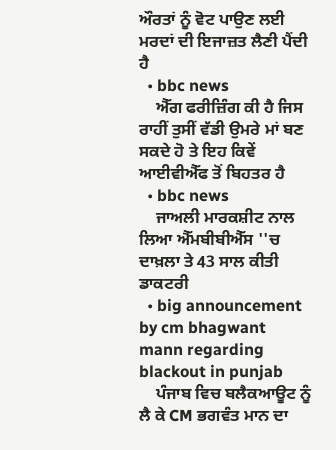ਔਰਤਾਂ ਨੂੰ ਵੋਟ ਪਾਉਣ ਲਈ ਮਰਦਾਂ ਦੀ ਇਜਾਜ਼ਤ ਲੈਣੀ ਪੈਂਦੀ ਹੈ
  • bbc news
    ਐੱਗ ਫਰੀਜ਼ਿੰਗ ਕੀ ਹੈ ਜਿਸ ਰਾਹੀਂ ਤੁਸੀਂ ਵੱਡੀ ਉਮਰੇ ਮਾਂ ਬਣ ਸਕਦੇ ਹੋ ਤੇ ਇਹ ਕਿਵੇਂ ਆਈਵੀਐੱਫ ਤੋਂ ਬਿਹਤਰ ਹੈ
  • bbc news
    ਜਾਅਲੀ ਮਾਰਕਸ਼ੀਟ ਨਾਲ ਲਿਆ ਐੱਮਬੀਬੀਐੱਸ ''ਚ ਦਾਖ਼ਲਾ ਤੇ 43 ਸਾਲ ਕੀਤੀ ਡਾਕਟਰੀ
  • big announcement by cm bhagwant mann regarding blackout in punjab
    ਪੰਜਾਬ ਵਿਚ ਬਲੈਕਆਊਟ ਨੂੰ ਲੈ ਕੇ CM ਭਗਵੰਤ ਮਾਨ ਦਾ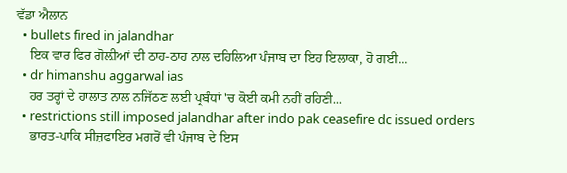ਵੱਡਾ ਐਲਾਨ
  • bullets fired in jalandhar
    ਇਕ ਵਾਰ ਫਿਰ ਗੋਲ਼ੀਆਂ ਦੀ ਠਾਹ-ਠਾਹ ਨਾਲ ਦਹਿਲਿਆ ਪੰਜਾਬ ਦਾ ਇਹ ਇਲਾਕਾ, ਹੋ ਗਈ...
  • dr himanshu aggarwal ias
    ਹਰ ਤਰ੍ਹਾਂ ਦੇ ਹਾਲਾਤ ਨਾਲ ਨਜਿੱਠਣ ਲਈ ਪ੍ਰਬੰਧਾਂ 'ਚ ਕੋਈ ਕਮੀ ਨਹੀਂ ਰਹਿਣੀ...
  • restrictions still imposed jalandhar after indo pak ceasefire dc issued orders
    ਭਾਰਤ-ਪਾਕਿ ਸੀਜ਼ਫਾਇਰ ਮਗਰੋਂ ਵੀ ਪੰਜਾਬ ਦੇ ਇਸ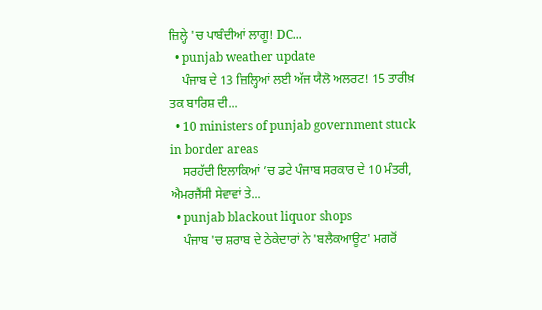ਜ਼ਿਲ੍ਹੇ 'ਚ ਪਾਬੰਦੀਆਂ ਲਾਗੂ! DC...
  • punjab weather update
    ਪੰਜਾਬ ਦੇ 13 ਜ਼ਿਲ੍ਹਿਆਂ ਲਈ ਅੱਜ ਯੈਲੋ ਅਲਰਟ! 15 ਤਾਰੀਖ਼ ਤਕ ਬਾਰਿਸ਼ ਦੀ...
  • 10 ministers of punjab government stuck in border areas
    ਸਰਹੱਦੀ ਇਲਾਕਿਆਂ ’ਚ ਡਟੇ ਪੰਜਾਬ ਸਰਕਾਰ ਦੇ 10 ਮੰਤਰੀ, ਐਮਰਜੈਂਸੀ ਸੇਵਾਵਾਂ ਤੇ...
  • punjab blackout liquor shops
    ਪੰਜਾਬ 'ਚ ਸ਼ਰਾਬ ਦੇ ਠੇਕੇਦਾਰਾਂ ਨੇ 'ਬਲੈਕਆਊਟ' ਮਗਰੋਂ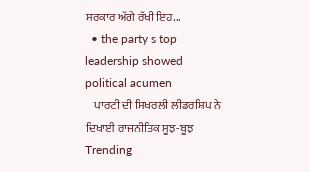ਸਰਕਾਰ ਅੱਗੇ ਰੱਖੀ ਇਹ...
  • the party s top leadership showed political acumen
    ਪਾਰਟੀ ਦੀ ਸਿਖਰਲੀ ਲੀਡਰਸ਼ਿਪ ਨੇ ਦਿਖਾਈ ਰਾਜਨੀਤਿਕ ਸੂਝ-ਬੂਝ
Trending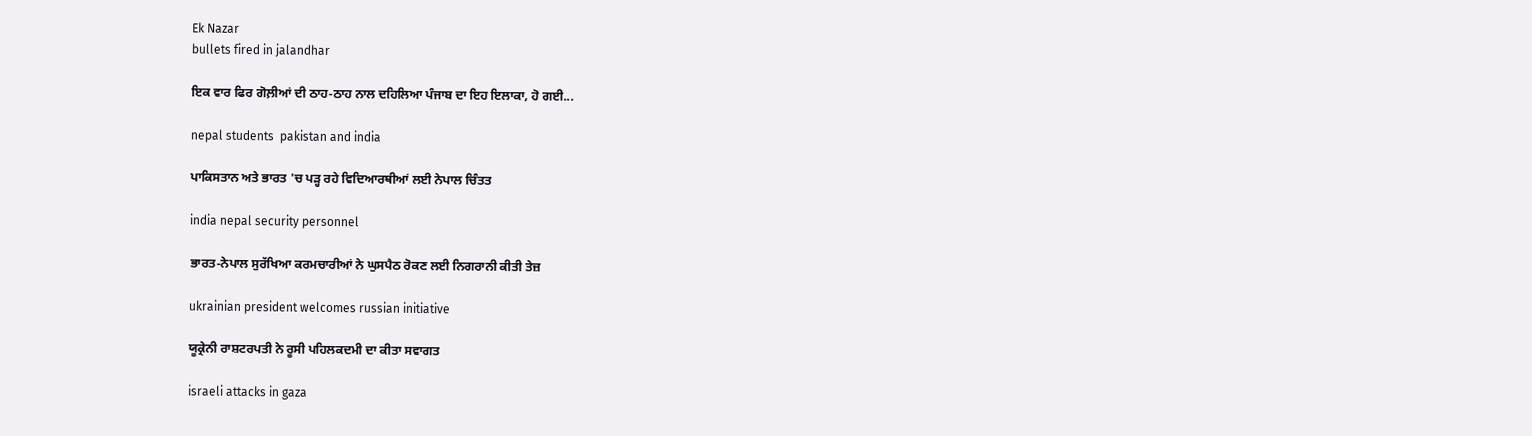Ek Nazar
bullets fired in jalandhar

ਇਕ ਵਾਰ ਫਿਰ ਗੋਲ਼ੀਆਂ ਦੀ ਠਾਹ-ਠਾਹ ਨਾਲ ਦਹਿਲਿਆ ਪੰਜਾਬ ਦਾ ਇਹ ਇਲਾਕਾ, ਹੋ ਗਈ...

nepal students  pakistan and india

ਪਾਕਿਸਤਾਨ ਅਤੇ ਭਾਰਤ 'ਚ ਪੜ੍ਹ ਰਹੇ ਵਿਦਿਆਰਥੀਆਂ ਲਈ ਨੇਪਾਲ ਚਿੰਤਤ

india nepal security personnel

ਭਾਰਤ-ਨੇਪਾਲ ਸੁਰੱਖਿਆ ਕਰਮਚਾਰੀਆਂ ਨੇ ਘੁਸਪੈਠ ਰੋਕਣ ਲਈ ਨਿਗਰਾਨੀ ਕੀਤੀ ਤੇਜ਼

ukrainian president welcomes russian initiative

ਯੂਕ੍ਰੇਨੀ ਰਾਸ਼ਟਰਪਤੀ ਨੇ ਰੂਸੀ ਪਹਿਲਕਦਮੀ ਦਾ ਕੀਤਾ ਸਵਾਗਤ

israeli attacks in gaza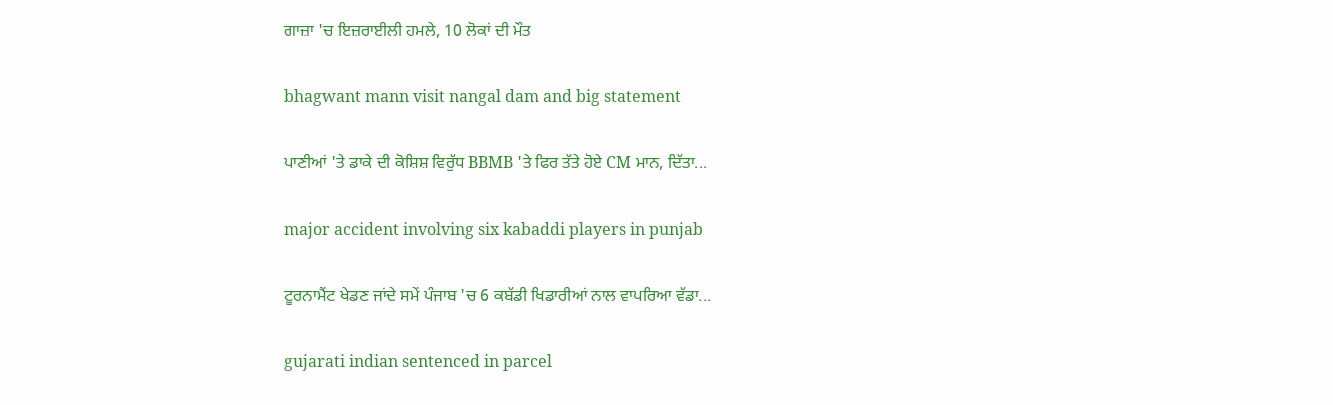ਗਾਜ਼ਾ 'ਚ ਇਜ਼ਰਾਈਲੀ ਹਮਲੇ, 10 ਲੋਕਾਂ ਦੀ ਮੌਤ

bhagwant mann visit nangal dam and big statement

ਪਾਣੀਆਂ 'ਤੇ ਡਾਕੇ ਦੀ ਕੋਸ਼ਿਸ਼ ਵਿਰੁੱਧ BBMB 'ਤੇ ਫਿਰ ਤੱਤੇ ਹੋਏ CM ਮਾਨ, ਦਿੱਤਾ...

major accident involving six kabaddi players in punjab

ਟੂਰਨਾਮੈਂਟ ਖੇਡਣ ਜਾਂਦੇ ਸਮੇਂ ਪੰਜਾਬ 'ਚ 6 ਕਬੱਡੀ ਖਿਡਾਰੀਆਂ ਨਾਲ ਵਾਪਰਿਆ ਵੱਡਾ...

gujarati indian sentenced in parcel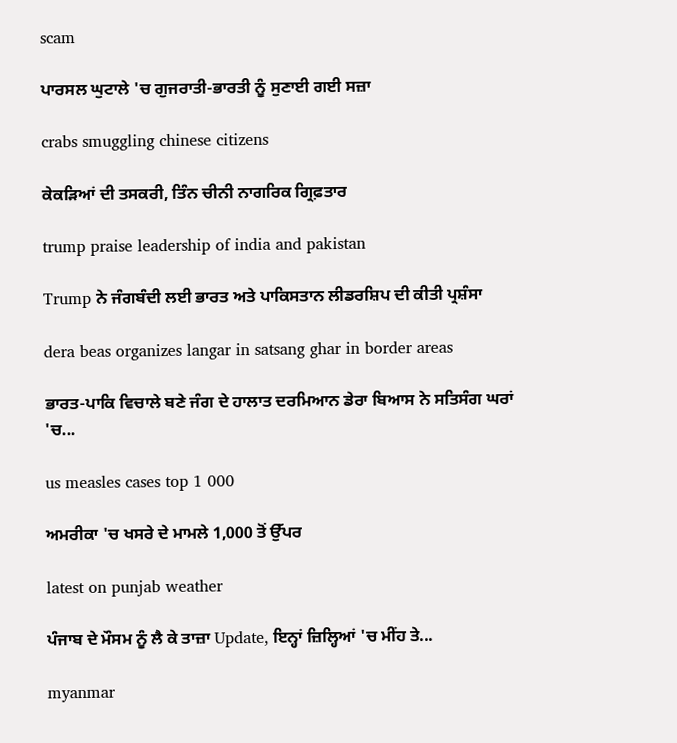scam

ਪਾਰਸਲ ਘੁਟਾਲੇ 'ਚ ਗੁਜਰਾਤੀ-ਭਾਰਤੀ ਨੂੰ ਸੁਣਾਈ ਗਈ ਸਜ਼ਾ

crabs smuggling chinese citizens

ਕੇਕੜਿਆਂ ਦੀ ਤਸਕਰੀ, ਤਿੰਨ ਚੀਨੀ ਨਾਗਰਿਕ ਗ੍ਰਿਫ਼ਤਾਰ

trump praise leadership of india and pakistan

Trump ਨੇ ਜੰਗਬੰਦੀ ਲਈ ਭਾਰਤ ਅਤੇ ਪਾਕਿਸਤਾਨ ਲੀਡਰਸ਼ਿਪ ਦੀ ਕੀਤੀ ਪ੍ਰਸ਼ੰਸਾ

dera beas organizes langar in satsang ghar in border areas

ਭਾਰਤ-ਪਾਕਿ ਵਿਚਾਲੇ ਬਣੇ ਜੰਗ ਦੇ ਹਾਲਾਤ ਦਰਮਿਆਨ ਡੇਰਾ ਬਿਆਸ ਨੇ ਸਤਿਸੰਗ ਘਰਾਂ 'ਚ...

us measles cases top 1 000

ਅਮਰੀਕਾ 'ਚ ਖਸਰੇ ਦੇ ਮਾਮਲੇ 1,000 ਤੋਂ ਉੱਪਰ

latest on punjab weather

ਪੰਜਾਬ ਦੇ ਮੌਸਮ ਨੂੰ ਲੈ ਕੇ ਤਾਜ਼ਾ Update, ਇਨ੍ਹਾਂ ਜ਼ਿਲ੍ਹਿਆਂ 'ਚ ਮੀਂਹ ਤੇ...

myanmar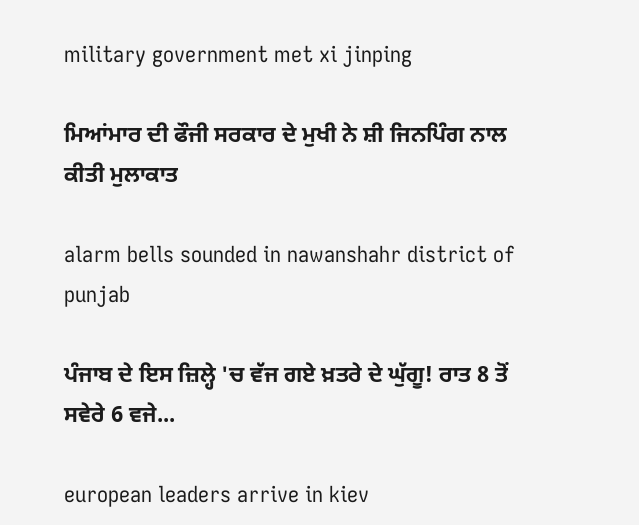military government met xi jinping

ਮਿਆਂਮਾਰ ਦੀ ਫੌਜੀ ਸਰਕਾਰ ਦੇ ਮੁਖੀ ਨੇ ਸ਼ੀ ਜਿਨਪਿੰਗ ਨਾਲ ਕੀਤੀ ਮੁਲਾਕਾਤ

alarm bells sounded in nawanshahr district of punjab

ਪੰਜਾਬ ਦੇ ਇਸ ਜ਼ਿਲ੍ਹੇ 'ਚ ਵੱਜ ਗਏ ਖ਼ਤਰੇ ਦੇ ਘੁੱਗੂ! ਰਾਤ 8 ਤੋਂ ਸਵੇਰੇ 6 ਵਜੇ...

european leaders arrive in kiev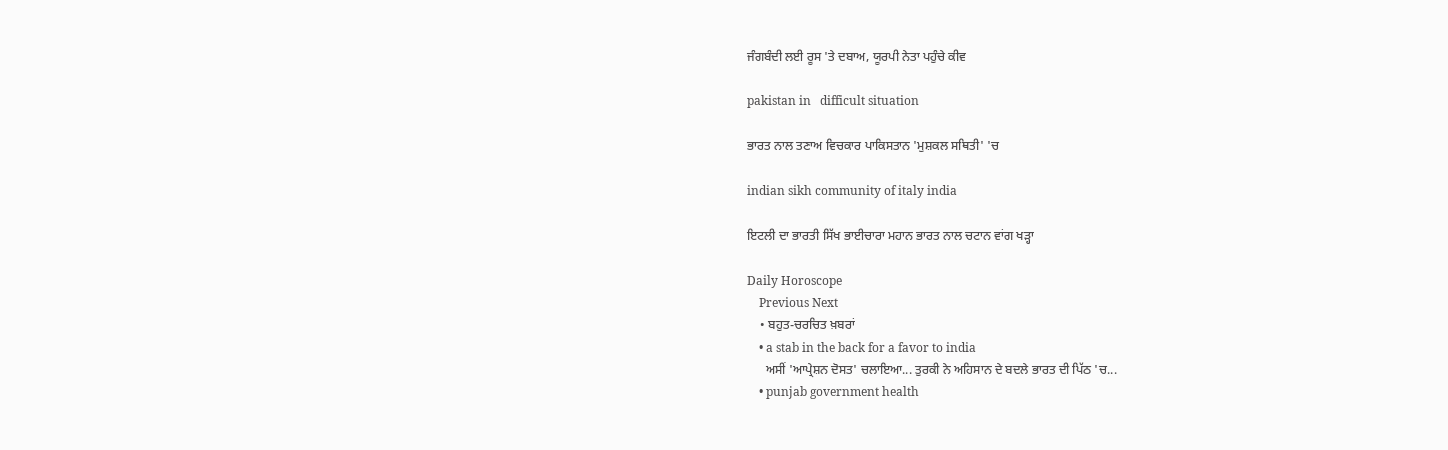ਜੰਗਬੰਦੀ ਲਈ ਰੂਸ 'ਤੇ ਦਬਾਅ, ਯੂਰਪੀ ਨੇਤਾ ਪਹੁੰਚੇ ਕੀਵ

pakistan in   difficult situation

ਭਾਰਤ ਨਾਲ ਤਣਾਅ ਵਿਚਕਾਰ ਪਾਕਿਸਤਾਨ 'ਮੁਸ਼ਕਲ ਸਥਿਤੀ' 'ਚ

indian sikh community of italy india

ਇਟਲੀ ਦਾ ਭਾਰਤੀ ਸਿੱਖ ਭਾਈਚਾਰਾ ਮਹਾਨ ਭਾਰਤ ਨਾਲ ਚਟਾਨ ਵਾਂਗ ਖੜ੍ਹਾ

Daily Horoscope
    Previous Next
    • ਬਹੁਤ-ਚਰਚਿਤ ਖ਼ਬਰਾਂ
    • a stab in the back for a favor to india
      ਅਸੀਂ 'ਆਪ੍ਰੇਸ਼ਨ ਦੋਸਤ' ਚਲਾਇਆ... ਤੁਰਕੀ ਨੇ ਅਹਿਸਾਨ ਦੇ ਬਦਲੇ ਭਾਰਤ ਦੀ ਪਿੱਠ 'ਚ...
    • punjab government health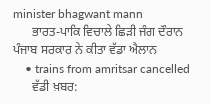minister bhagwant mann
      ਭਾਰਤ-ਪਾਕਿ ਵਿਚਾਲੇ ਛਿੜੀ ਜੰਗ ਦੌਰਾਨ ਪੰਜਾਬ ਸਰਕਾਰ ਨੇ ਕੀਤਾ ਵੱਡਾ ਐਲਾਨ
    • trains from amritsar cancelled
      ਵੱਡੀ ਖ਼ਬਰ: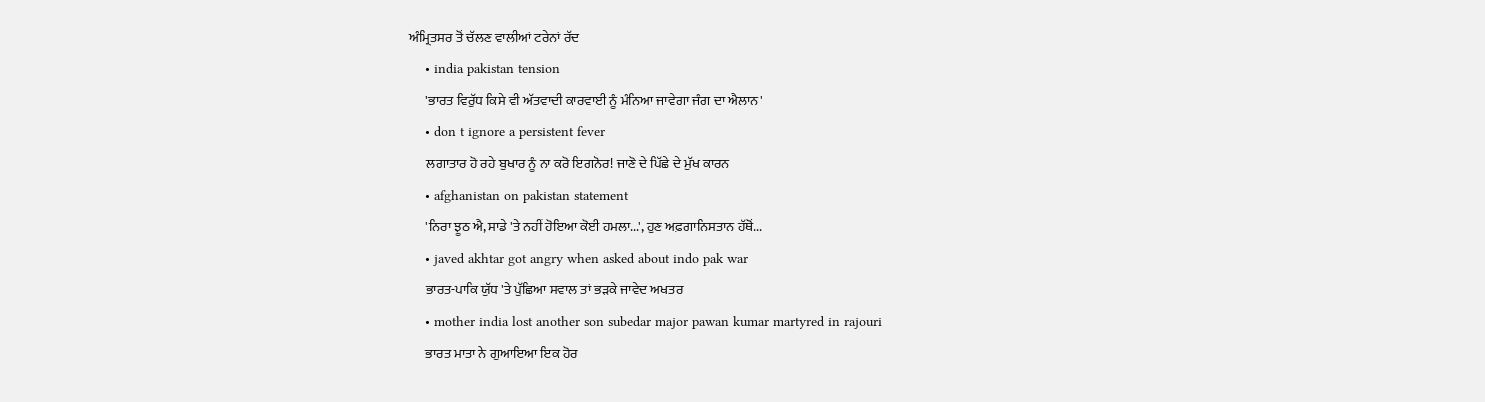ਅੰਮ੍ਰਿਤਸਰ ਤੋਂ ਚੱਲਣ ਵਾਲੀਆਂ ਟਰੇਨਾਂ ਰੱਦ
    • india pakistan tension
      'ਭਾਰਤ ਵਿਰੁੱਧ ਕਿਸੇ ਵੀ ਅੱਤਵਾਦੀ ਕਾਰਵਾਈ ਨੂੰ ਮੰਨਿਆ ਜਾਵੇਗਾ ਜੰਗ ਦਾ ਐਲਾਨ'
    • don t ignore a persistent fever
      ਲਗਾਤਾਰ ਹੋ ਰਹੇ ਬੁਖਾਰ ਨੂੰ ਨਾ ਕਰੋ ਇਗਨੋਰ! ਜਾਣੋ ਦੇ ਪਿੱਛੇ ਦੇ ਮੁੱਖ ਕਾਰਨ
    • afghanistan on pakistan statement
      'ਨਿਰਾ ਝੂਠ ਐ, ਸਾਡੇ 'ਤੇ ਨਹੀਂ ਹੋਇਆ ਕੋਈ ਹਮਲਾ...', ਹੁਣ ਅਫ਼ਗਾਨਿਸਤਾਨ ਹੱਥੋਂ...
    • javed akhtar got angry when asked about indo pak war
      ਭਾਰਤ-ਪਾਕਿ ਯੁੱਧ 'ਤੇ ਪੁੱਛਿਆ ਸਵਾਲ ਤਾਂ ਭੜਕੇ ਜਾਵੇਦ ਅਖਤਰ
    • mother india lost another son subedar major pawan kumar martyred in rajouri
      ਭਾਰਤ ਮਾਤਾ ਨੇ ਗੁਆਇਆ ਇਕ ਹੋਰ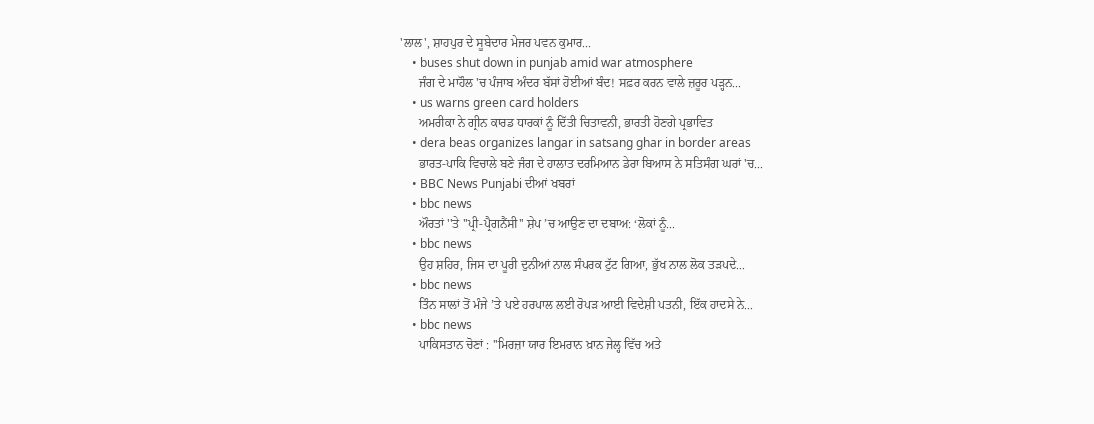'ਲਾਲ', ਸ਼ਾਹਪੁਰ ਦੇ ਸੂਬੇਦਾਰ ਮੇਜਰ ਪਵਨ ਕੁਮਾਰ...
    • buses shut down in punjab amid war atmosphere
      ਜੰਗ ਦੇ ਮਾਹੌਲ 'ਚ ਪੰਜਾਬ ਅੰਦਰ ਬੱਸਾਂ ਹੋਈਆਂ ਬੰਦ! ਸਫ਼ਰ ਕਰਨ ਵਾਲੇ ਜ਼ਰੂਰ ਪੜ੍ਹਨ...
    • us warns green card holders
      ਅਮਰੀਕਾ ਨੇ ਗ੍ਰੀਨ ਕਾਰਡ ਧਾਰਕਾਂ ਨੂੰ ਦਿੱਤੀ ਚਿਤਾਵਨੀ, ਭਾਰਤੀ ਹੋਣਗੇ ਪ੍ਰਭਾਵਿਤ
    • dera beas organizes langar in satsang ghar in border areas
      ਭਾਰਤ-ਪਾਕਿ ਵਿਚਾਲੇ ਬਣੇ ਜੰਗ ਦੇ ਹਾਲਾਤ ਦਰਮਿਆਨ ਡੇਰਾ ਬਿਆਸ ਨੇ ਸਤਿਸੰਗ ਘਰਾਂ 'ਚ...
    • BBC News Punjabi ਦੀਆਂ ਖਬਰਾਂ
    • bbc news
      ਔਰਤਾਂ ''ਤੇ ''ਪ੍ਰੀ-ਪ੍ਰੈਗਨੈਂਸੀ'' ਸ਼ੇਪ ’ਚ ਆਉਣ ਦਾ ਦਬਾਅ: ‘ਲੋਕਾਂ ਨੂੰ...
    • bbc news
      ਉਹ ਸ਼ਹਿਰ, ਜਿਸ ਦਾ ਪੂਰੀ ਦੁਨੀਆਂ ਨਾਲ ਸੰਪਰਕ ਟੁੱਟ ਗਿਆ, ਭੁੱਖ ਨਾਲ ਲੋਕ ਤੜਪਦੇ...
    • bbc news
      ਤਿੰਨ ਸਾਲਾਂ ਤੋਂ ਮੰਜੇ ’ਤੇ ਪਏ ਹਰਪਾਲ ਲਈ ਰੋਪੜ ਆਈ ਵਿਦੇਸ਼ੀ ਪਤਨੀ, ਇੱਕ ਹਾਦਸੇ ਨੇ...
    • bbc news
      ਪਾਕਿਸਤਾਨ ਚੋਣਾਂ : ''ਮਿਰਜ਼ਾ ਯਾਰ ਇਮਰਾਨ ਖ਼ਾਨ ਜੇਲ੍ਹ ਵਿੱਚ ਅਤੇ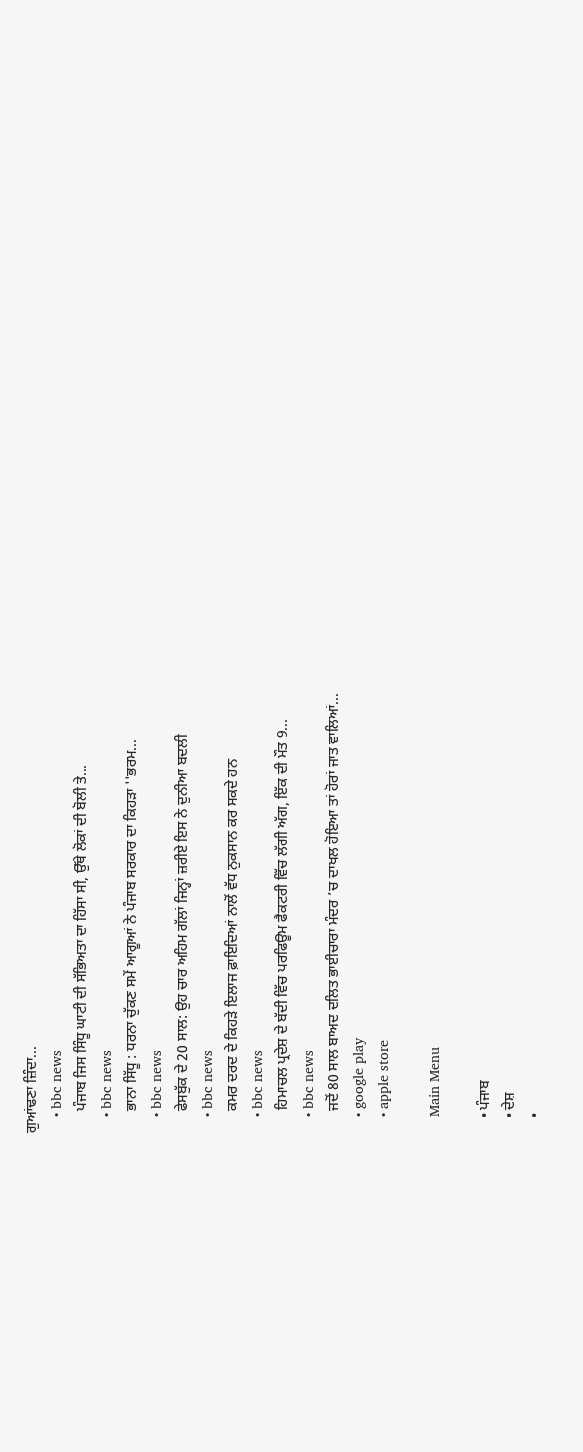ਗੁਆਂਢਣਾ ਜ਼ਿੰਦਾ...
    • bbc news
      ਪੰਜਾਬ ਜਿਸ ਸਿੰਧੂ ਘਾਟੀ ਦੀ ਸੱਭਿਅਤਾ ਦਾ ਹਿੱਸਾ ਸੀ, ਉੱਥੇ ਲੋਕਾਂ ਦੀ ਬੋਲੀ ਤੇ...
    • bbc news
      ਭਾਨਾ ਸਿੱਧੂ : ਧਰਨਾ ਚੁੱਕਣ ਸਮੇਂ ਆਗੂਆਂ ਨੇ ਪੰਜਾਬ ਸਰਕਾਰ ਦਾ ਕਿਹੜਾ ''ਭਰਮ...
    • bbc news
      ਫੇਸਬੁੱਕ ਦੇ 20 ਸਾਲ: ਉਹ ਚਾਰ ਅਹਿਮ ਗੱਲਾਂ ਜਿਨ੍ਹਾਂ ਜ਼ਰੀਏ ਇਸ ਨੇ ਦੁਨੀਆ ਬਦਲੀ
    • bbc news
      ਕਮਰ ਦਰਦ ਦੇ ਕਿਹੜੇ ਇਲਾਜ ਫ਼ਾਇਦਿਆਂ ਨਾਲੋਂ ਵੱਧ ਨੁਕਸਾਨ ਕਰ ਸਕਦੇ ਹਨ
    • bbc news
      ਹਿਮਾਚਲ ਪ੍ਰਦੇਸ਼ ਦੇ ਬੱਦੀ ਵਿੱਚ ਪਰਫਿਊਮ ਫੈਕਟਰੀ ਵਿੱਚ ਲੱਗੀ ਅੱਗ, ਇੱਕ ਦੀ ਮੌਤ 9...
    • bbc news
      ਜਦੋਂ 80 ਸਾਲ ਬਾਅਦ ਦਲਿਤ ਭਾਈਚਾਰਾ ਮੰਦਰ ’ਚ ਦਾਖਲ ਹੋਇਆ ਤਾਂ ਹੋਰਾਂ ਜਾਤ ਵਾਲਿਆਂ...
    • google play
    • apple store

    Main Menu

    • ਪੰਜਾਬ
    • ਦੇਸ਼
    •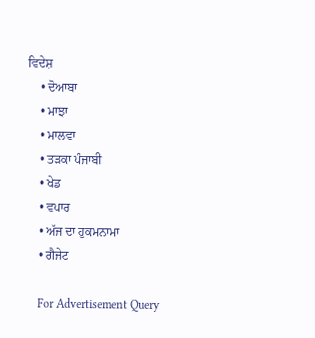ਵਿਦੇਸ਼
    • ਦੋਆਬਾ
    • ਮਾਝਾ
    • ਮਾਲਵਾ
    • ਤੜਕਾ ਪੰਜਾਬੀ
    • ਖੇਡ
    • ਵਪਾਰ
    • ਅੱਜ ਦਾ ਹੁਕਮਨਾਮਾ
    • ਗੈਜੇਟ

    For Advertisement Query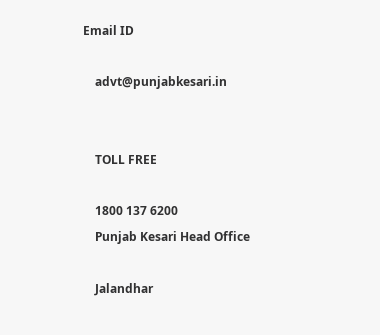Email ID

    advt@punjabkesari.in


    TOLL FREE

    1800 137 6200
    Punjab Kesari Head Office

    Jalandhar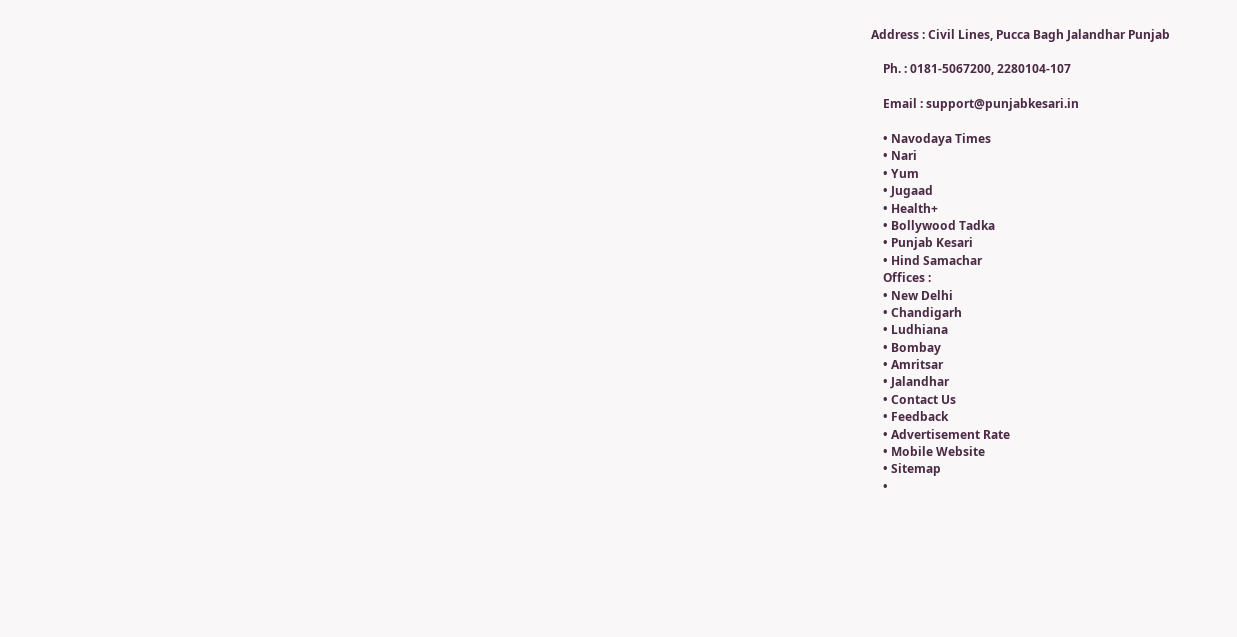Address : Civil Lines, Pucca Bagh Jalandhar Punjab

    Ph. : 0181-5067200, 2280104-107

    Email : support@punjabkesari.in

    • Navodaya Times
    • Nari
    • Yum
    • Jugaad
    • Health+
    • Bollywood Tadka
    • Punjab Kesari
    • Hind Samachar
    Offices :
    • New Delhi
    • Chandigarh
    • Ludhiana
    • Bombay
    • Amritsar
    • Jalandhar
    • Contact Us
    • Feedback
    • Advertisement Rate
    • Mobile Website
    • Sitemap
    •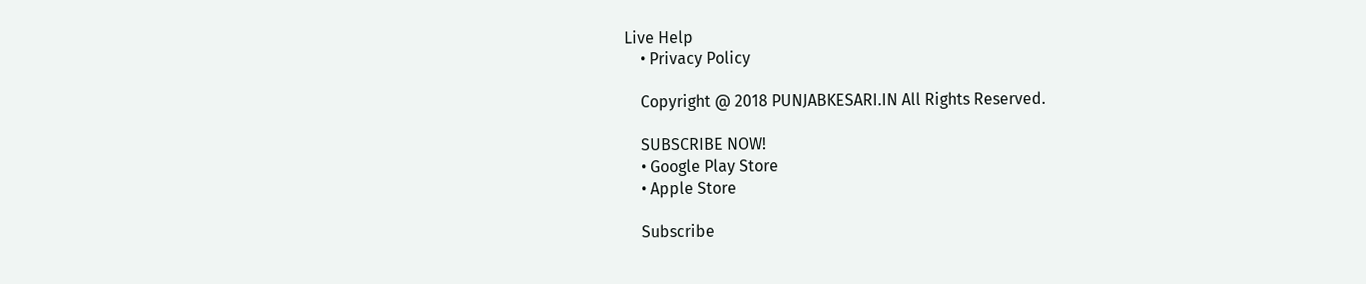Live Help
    • Privacy Policy

    Copyright @ 2018 PUNJABKESARI.IN All Rights Reserved.

    SUBSCRIBE NOW!
    • Google Play Store
    • Apple Store

    Subscribe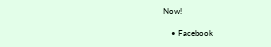Now!

    • Facebook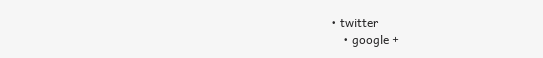• twitter
    • google +